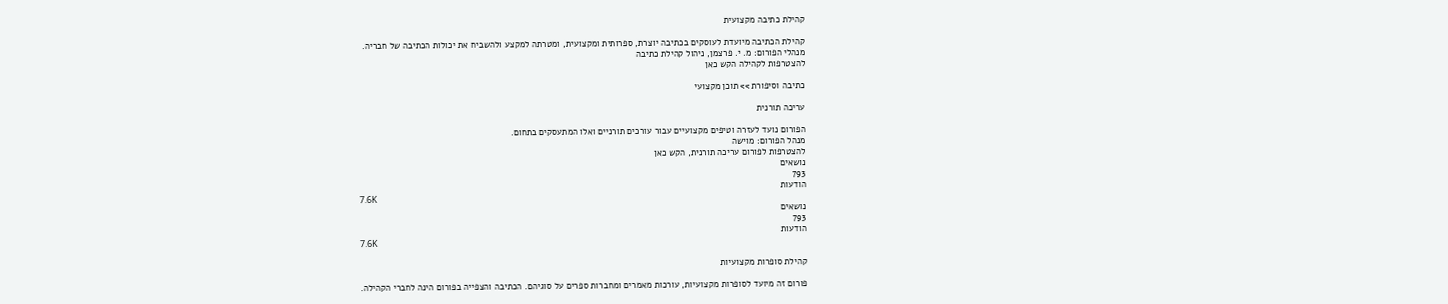קהילת כתיבה מקצועית

קהילת הכתיבה מיועדת לעוסקים בכתיבה יוצרת, ספרותית ומקצועית, ומטרתה למקצע ולהשביח את יכולות הכתיבה של חבריה.
מנהלי הפורום: מ. י. פרצמן, ניהול קהילת כתיבה
להצטרפות לקהילה הקש כאן

כתיבה וסיפורת >> תוכן מקצועי

עריכה תורנית

הפורום נועד לעזרה וטיפים מקצועיים עבור עורכים תורניים ואלו המתעסקים בתחום.
מנהל הפורום: מוישה
להצטרפות לפורום עריכה תורנית, הקש כאן
נושאים
793
הודעות
7.6K
נושאים
793
הודעות
7.6K

קהילת סופרות מקצועיות

פורום זה מיועד לסופרות מקצועיות, עורכות מאמרים ומחברות ספרים על סוגיהם. הכתיבה והצפייה בפורום הינה לחברי הקהילה.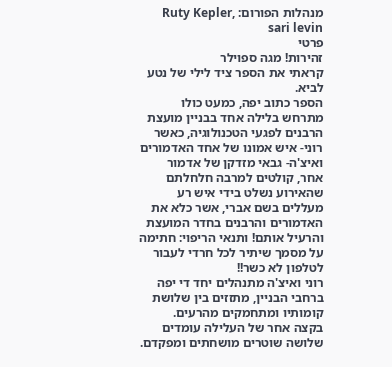מנהלות הפורום: Ruty Kepler, sari levin
פרטי
זהירות! מגה ספוילר
קראתי את הספר ציד לילי של נטע לביא.
הספר כתוב יפה, כמעט כולו מתרחש בלילה אחד בבניין מועצת הרבנים לפגעי הטכנולוגיה, כאשר רוני- איש אמונו של אחד האדמורים ואיצ'ה- גבאי מזדקן של אדמור אחר, קולטים למרבה חלחלתם שהאירוע נשלט בידי איש רע מעללים בשם אברי, אשר כלא את האדמורים והרבנים בחדר המועצת והרעיל אותם! ותנאי הריפוי: חתימה על מסמך שיתיר לכל חרדי לעבור לטלפון לא כשר!!
רוני ואיצ'ה מתנהלים יחד די יפה ברחבי הבניין, מתזזים בין שלושת קומותיו ומתחמקים מהרעים.
בקצה אחר של העלילה עומדים שלושה שוטרים מושחתים ומפקדם.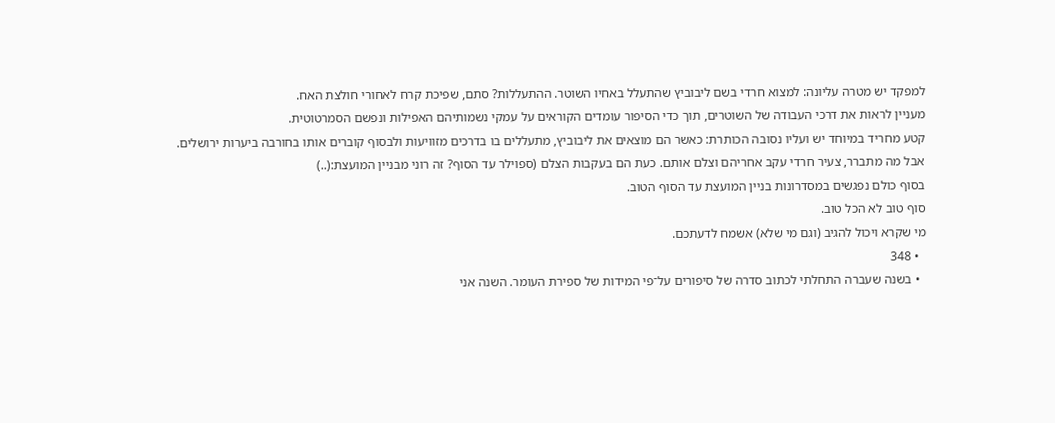למפקד יש מטרה עליונה: למצוא חרדי בשם ליבוביץ שהתעלל באחיו השוטר. ההתעללות? סתם, שפיכת קרח לאחורי חולצת האח.
מעניין לראות את דרכי העבודה של השוטרים, תוך כדי הסיפור עומדים הקוראים על עמקי נשמותיהם האפילות ונפשם הסמרטוטית.
קטע מחריד במיוחד יש ועליו נסובה הכותרת: כאשר הם מוצאים את ליבוביץ, מתעללים בו בדרכים מזוויעות ולבסוף קוברים אותו בחורבה ביערות ירושלים.
אבל מה מתברר, צעיר חרדי עקב אחריהם וצלם אותם. כעת הם בעקבות הצלם (ספוילר עד הסוף? זה רוני מבניין המועצת:(..)
בסוף כולם נפגשים במסדרונות בניין המועצת עד הסוף הטוב.
סוף טוב לא הכל טוב.
מי שקרא ויכול להגיב (וגם מי שלא) אשמח לדעתכם.
  • 348
  • בשנה שעברה התחלתי לכתוב סדרה של סיפורים על־פי המידות של ספירת העומר. השנה אני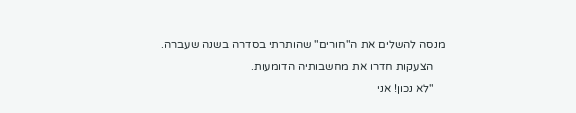מנסה להשלים את ה"חורים" שהותרתי בסדרה בשנה שעברה.
    הצעקות חדרו את מחשבותיה הדומעות.
    "לא נכון! אני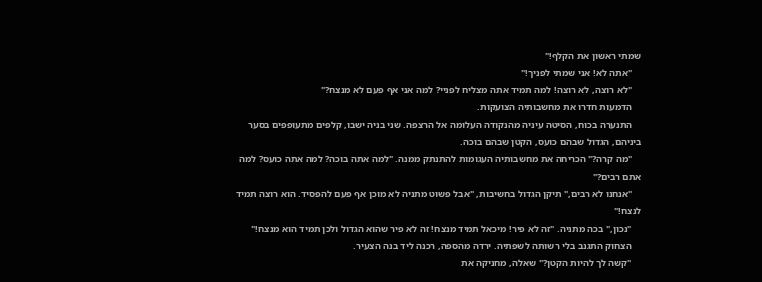שמתי ראשון את הקלף!"
    "אתה לא! אני שמתי לפניך!"
    "לא רוצה, לא רוצה! למה תמיד אתה מצליח לפניי? למה אני אף פעם לא מנצח?"
    הדמעות חדרו את מחשבותיה הצועקות.
    התנערה בכוח, הסיטה עיניה מהנקודה העלומה אל הרצפה. שני בניה ישבו, קלפים מתעופפים בסער ביניהם, הגדול שבהם כועס, הקטן שבהם בוכה.
    "מה קרה?" הכריחה את מחשבותיה העגומות להתנתק ממנה. "למה אתה בוכה? למה אתה כועס? למה אתם רבים?"
    "אנחנו לא רבים," תיקן הגדול בחשיבות, "אבל פשוט מתניה לא מוכן אף פעם להפסיד. הוא רוצה תמיד לנצח!"
    "נכון," בכה מתניה. "זה לא פיר! מיכאל תמיד מנצח! זה לא פיר שהוא הגדול ולכן תמיד הוא מנצח!"
    הצחוק התגנב בלי רשותה לשפתיה. ירדה מהספה, רכנה ליד בנה הצעיר.
    "קשה לך להיות הקטן?" שאלה, מחניקה את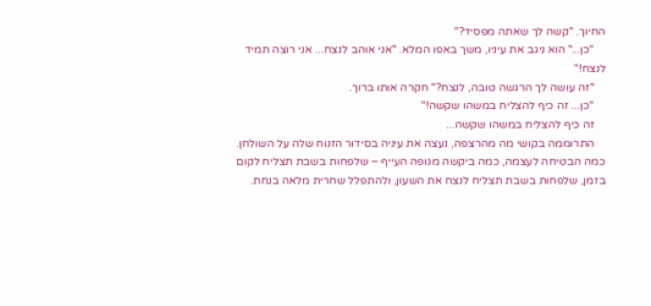החיוך. "קשה לך שאתה מפסיד?"
    "כן..." הוא ניגב את עיניו, משך באפו המלא. "אני אוהב לנצח... אני רוצה תמיד לנצח!"
    "זה עושה לך הרגשה טובה, לנצח?" חקרה אותו ברוך.
    "כן... זה כיף להצליח במשהו שקשה!"
    זה כיף להצליח במשהו שקשה...
    התרוממה בקושי מה מהרצפה, נעצה את עיניה בסידור הזנוח שלה על השולחן. כמה הבטיחה לעצמה, כמה ביקשה מגופה העייף – שלפחות בשבת תצליח לקום בזמן, שלפחות בשבת תצליח לנצח את השעון, ולהתפלל שחרית מלאה בנחת.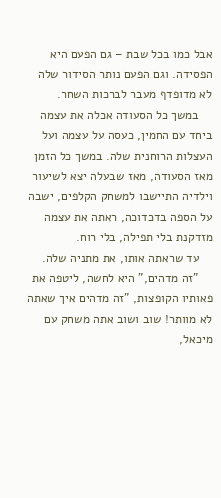אבל כמו בכל שבת – גם הפעם היא הפסידה. וגם הפעם נותר הסידור שלה לא מדופדף מעבר לברכות השחר.
    במשך כל הסעודה אכלה את עצמה ביחד עם החמין, כעסה על עצמה ועל העצלות הרוחנית שלה. במשך כל הזמן מאז הסעודה, מאז שבעלה יצא לשיעור וילדיה התיישבו למשחק הקלפים, ישבה על הספה בדכדוכה, ראתה את עצמה מזדקנת בלי תפילה, בלי רוח.
    עד שראתה אותו, את מתניה שלה.
    "זה מדהים," היא לחשה, ליטפה את פאותיו הקופצות, "זה מדהים איך שאתה לא מוותר! שוב ושוב אתה משחק עם מיכאל,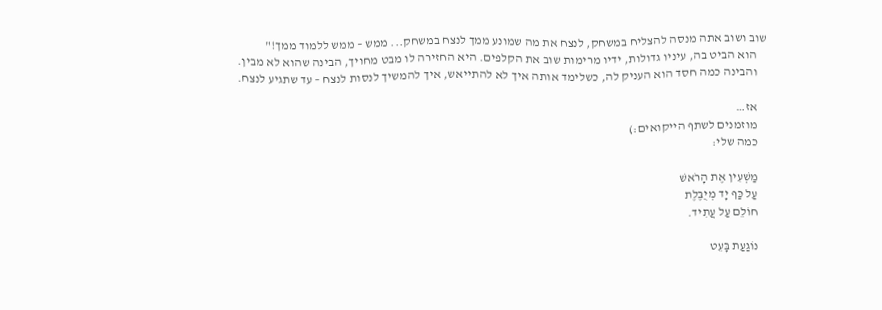שוב ושוב אתה מנסה להצליח במשחק, לנצח את מה שמונע ממך לנצח במשחק... ממש – ממש ללמוד ממך!"
    הוא הביט בה, עיניו גדולות, ידיו מרימות שוב את הקלפים. היא החזירה לו מבט מחויך, הבינה שהוא לא מבין.
    והבינה כמה חסד הוא העניק לה, כשלימד אותה איך לא להתייאש, איך להמשיך לנסות לנצח – עד שתגיע לנצח.

    אז…
    מוזמנים לשתף הייקואים:)
    כמה שלי:

    מַשְׁעִין אֶת הָרֹאשׁ
    עַל כַּף יָד מְיֻבֶּלֶת
    חוֹלֵם עַל עֲתִיד.

    נוֹגַעַת בָּעֵט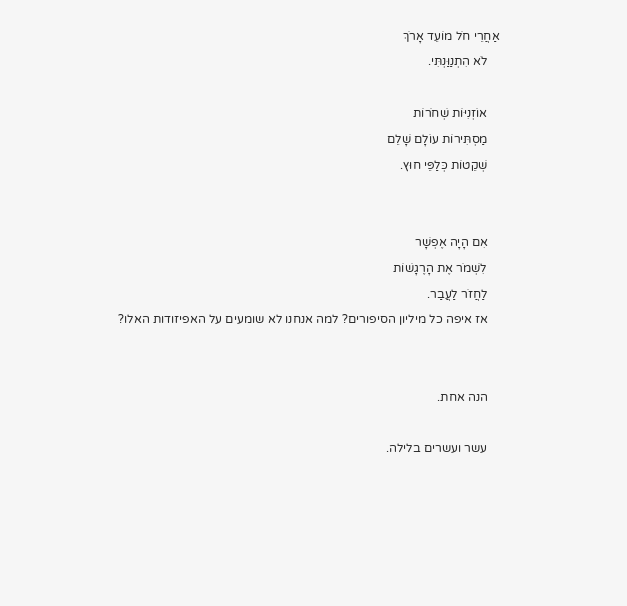אַחֲרֵי חֹל מוֹעֵד אָרֹךְ
    לֹא הִתְנַוַּנְתִּי.

    אוֹזְנִיּוֹת שְׁחֹרוֹת
    מַסְתִּירוֹת עוֹלָם שָׁלֵם
    שְׁקֵטוֹת כְּלַפֵּי חוּץ.


    אִם הָיָה אֶפְשָׁר
    לִשְׁמֹר אֶת הָרֶגָשׁוֹת
    לַחֲזֹר לַעֲבַר.
    אז איפה כל מיליון הסיפורים? למה אנחנו לא שומעים על האפיזודות האלו?


    הנה אחת.

    עשר ועשרים בלילה.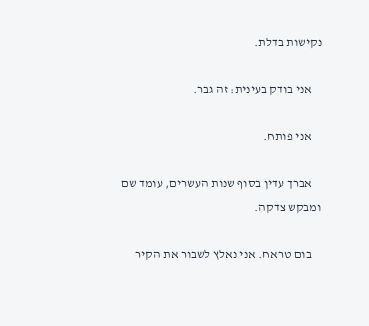נקישות בדלת.

    אני בודק בעינית: זה גבר.

    אני פותח.

    אברך עדין בסוף שנות העשרים, עומד שם ומבקש צדקה.

    בום טראח. אני נאלץ לשבור את הקיר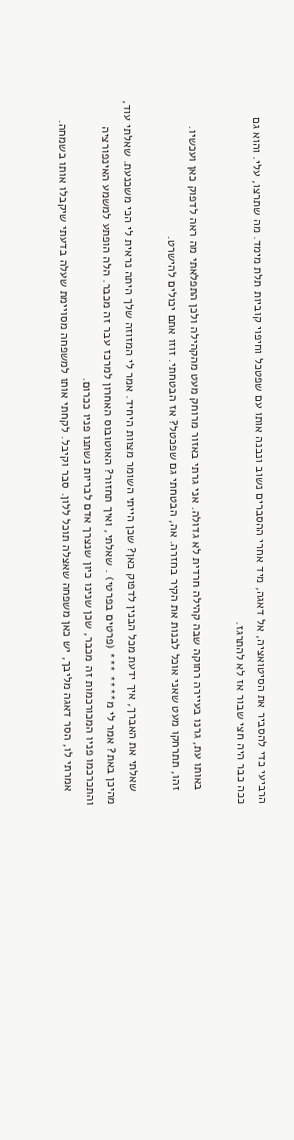הרביעי כדי להסביר את הסיטואציה, אל דאגה, מיד אחרי ההסברים נשוב ונבנה אותו עם שפטכל וחיפוי קוביות תלת מימד. מה שתרצו, עלי. והוא גם ככה כבר היה חצי שבור אז לא להתרגז.

    באותו עת, גרנו בעיירה רחוקה שבה קהילה חרדית לא גדולה. אני גרתי באזור מרוחק מעט מהקהילה ולכן התפלאתי מה ראה לדפוק כאן ועכשיו.
    זהו, תתרחקו מעט שאני אוכל לבנות את הקיר בחזרה. אה, הבטחתי גם שפכטל? אז הבטחתי. זוזו אתם יכולים להישרט.

    שאלתי את האברך, איך ידעת מכל הבנין לדפוק כאן? שכן הייתי השומר מצוות היחיד. אמר לי המזוזה שלך היתה נראית לי הכי משכנעת. שאלתי עוד, מהיכן באת? אמר לי מ**** *** (פרטים בפרטי) . שאלתי, ואיך תחזור? האוטובוס האחרון למרכז עבר זה מכבר. הלה הופתע למשמע האינפורציה והתכרכמו פניו המכורכמות זה מכבר, שכן שנינו כיון שנצרך אדם לבריות נשתנו פניו ככרום.
    אמרתי לו, הסר דאגה מליבך, יש כאן משפחה שאצלה תוכל ללון. סבר וקיבל. לקחתי אותו למשפחה מסויימת שעלה בדעתי שיקבלו אותו בשמחה.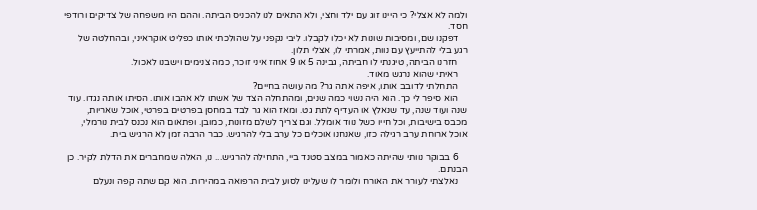ולמה לא אצלי? כי היינו זוג עם ילד וחצי, ולא התאים לנו להכניס הביתה. וההם היו משפחה של צדיקים ורודפי חסד.
    דפקנו שם, ומסיבות שונות לא יכלו לקבלו. ליבי נקפני על שהולכתי אותו כפליט אוקראיני, ובהחלטה של רגע בלי להתייעץ עם נוות, אמרתי לו, אצלי תלון.
    חזרנו הביתה, טיגנתי לו חביתה, גבינה 5 או 9 אחוז איני זוכר, כמה צנימים וישבנו לאכול.
    ראיתי שהוא נרגש מאוד.
    התחלתי לדובב אותו, איפה אתה גר? מה עושה בחיים?
    הוא סיפר לי כך. הוא היה נשוי כמה שנים, ומהתחלה הצד של אשתו לא אהבו אותו. הסיתו אותה נגדו. עוד שנה ועוד שנה, עד שנאלץ או העדיף לתת גט. ומאז הוא גר לבד במחסן בפרטים בפרטי, אוכל שאריות, מכבס בישיבות, וכל חייו כשל נווד אומלל. וגם צריך לשלם מזונות, כמובן. ופתאום הוא נכנס לבית נורמלי, אוכל ארוחת ערב רגילה כזו, שאנחנו אוכלים כל ערב בלי להרגיש. כבר הרבה זמן לא הרגיש בית.

    6 בבוקר נוותי שהיתה כאמור במצב סטנד ביי, התחילה להרגיש... נו, האלה שמחברים את הדלת לקיר. כן הבנתם.
    נאלצתי לעורר את האורח ולומר לו שעלינו לסוע לבית הרפואה במהירות. הוא קם שתה קפה ונעלם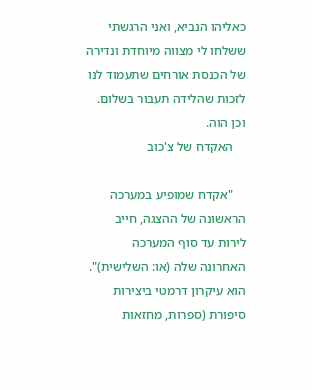כאליהו הנביא, ואני הרגשתי ששלחו לי מצווה מיוחדת ונדירה של הכנסת אורחים שתעמוד לנו לזכות שהלידה תעבור בשלום. וכן הוה.
    האקדח של צ'כוב

    "אקדח שמופיע במערכה הראשונה של ההצגה, חייב לירות עד סוף המערכה האחרונה שלה (או: השלישית)". הוא עיקרון דרמטי ביצירות סיפורת (ספרות, מחזאות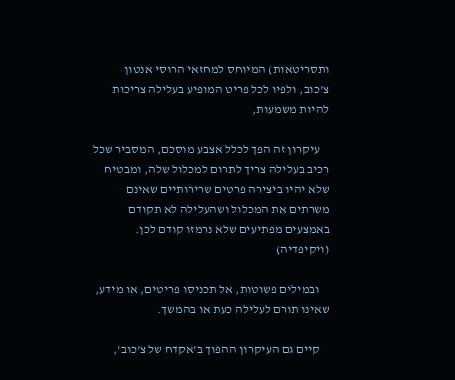ותסריטאות) המיוחס למחזאי הרוסי אנטון צ'כוב, ולפיו לכל פריט המופיע בעלילה צריכות להיות משמעות,

    עיקרון זה הפך לכלל אצבע מוסכם, המסביר שכל רכיב בעלילה צריך לתרום למכלול שלה, ומבטיח שלא יהיו ביצירה פרטים שרירותיים שאינם משרתים את המכלול ושהעלילה לא תקודם באמצעים מפתיעים שלא נרמזו קודם לכן. (ויקיפדיה)

    ובמילים פשוטות, אל תכניסו פריטים, או מידע, שאינו תורם לעלילה כעת או בהמשך.

    קיים גם העיקרון ההפוך ב'אקדח של צ'כוב',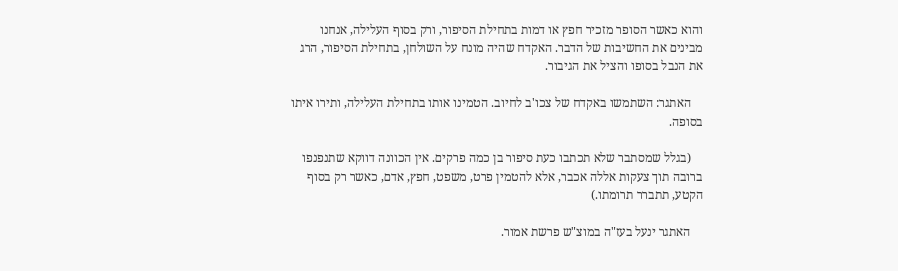והוא כאשר הסופר מזכיר חפץ או דמות בתחילת הסיפור, ורק בסוף העלילה, אנחנו מבינים את החשיבות של הדבר. האקדח שהיה מונח על השולחן, בתחילת הסיפור, הרג את הנבל בסופו והציל את הגיבור.

    האתגר: השתמשו באקדח של צכו'ב לחיוב. הטמינו אותו בתחילת העלילה, ותירו איתו בסופה.

    (בגלל שמסתבר שלא תכתבו כעת סיפור בן כמה פרקים. אין הכוונה דווקא שתנפנפו ברובה תוך צעקות אללה אכבר, אלא להטמין פרט, משפט, חפץ, אדם, כאשר רק בסוף הקטע, תתברר תרומתו.)

    האתגר ינעל בעז"ה במוצ"ש פרשת אמור.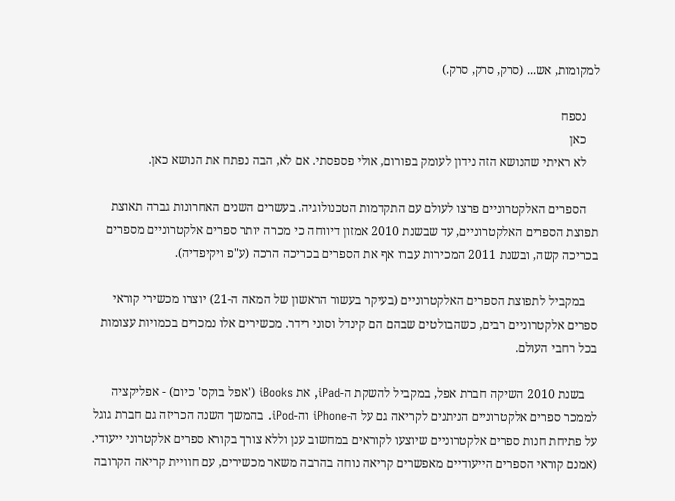למקומות, אש... (סרק, סרק, סרק.)

    נספח
    כאן
    לא ראיתי שהנושא הזה נידון לעומק בפורום, אולי פספסתי. אם לא, הבה נפתח את הנושא כאן.

    הספרים האלקטרוניים פרצו לעולם עם התקדמות הטכנולוגיה. בעשרים השנים האחרונות גברה תאוצת תפוצת הספרים האלקטרוניים, עד שבשנת 2010 אמזון דיווחה כי מכרה יותר ספרים אלקטרוניים מספרים בכריכה קשה, ובשנת 2011 המכירות עברו אף את הספרים בכריכה הרכה (ע"פ ויקיפדיה).

    במקביל לתפוצת הספרים האלקטרוניים (בעיקר בעשור הראשון של המאה ה-21) יוצרו מכשירי קוראי ספרים אלקטרוניים רבים, כשהבולטים שבהם הם קינדל וסוני רידר. מכשירים אלו נמכרים בכמויות עצומות בכל רחבי העולם.

    בשנת 2010 השיקה חברת אפל, במקביל להשקת ה-iPad, את iBooks ('אפל בוקס' כיום) - אפליקציה לממכר ספרים אלקטרוניים הניתנים לקריאה גם על ה-iPhone וה-iPod. בהמשך השנה הכריזה גם חברת גוגל על פתיחת חנות ספרים אלקטרוניים שיוצעו לקוראים במחשוב ענן וללא צורך בקורא ספרים אלקטרוני ייעודי. (אמנם קוראי הספרים הייעודיים מאפשרים קריאה נוחה בהרבה משאר מכשירים, עם חוויית קריאה הקרובה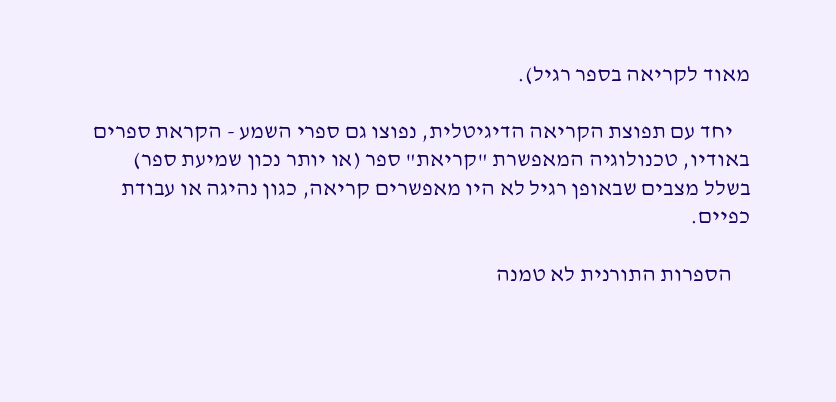מאוד לקריאה בספר רגיל).

    יחד עם תפוצת הקריאה הדיגיטלית, נפוצו גם ספרי השמע - הקראת ספרים באודיו, טכנולוגיה המאפשרת "קריאת" ספר (או יותר נכון שמיעת ספר) בשלל מצבים שבאופן רגיל לא היו מאפשרים קריאה, כגון נהיגה או עבודת כפיים.

    הספרות התורנית לא טמנה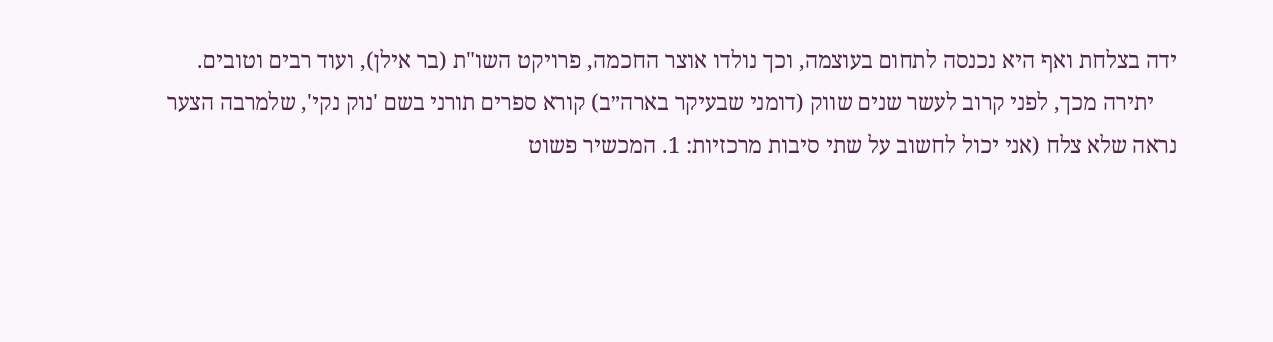ידה בצלחת ואף היא נכנסה לתחום בעוצמה, וכך נולדו אוצר החכמה, פרויקט השו"ת (בר אילן), ועוד רבים וטובים.
    יתירה מכך, לפני קרוב לעשר שנים שווק (דומני שבעיקר בארה״ב) קורא ספרים תורני בשם 'נוק נקי', שלמרבה הצער נראה שלא צלח (אני יכול לחשוב על שתי סיבות מרכזיות: 1. המכשיר פשוט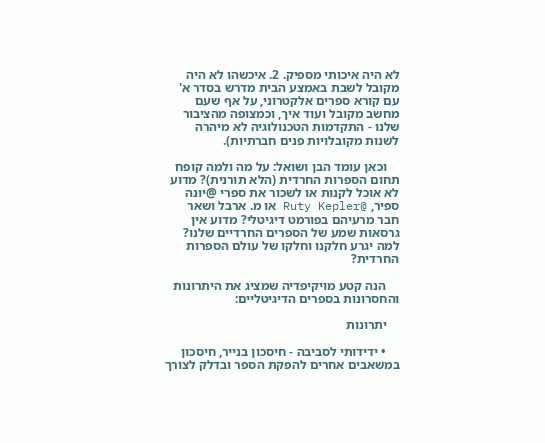לא היה איכותי מספיק. 2. איכשהו לא היה מקובל לשבת באמצע הבית מדרש בסדר א' עם קורא ספרים אלקטרוני, על אף שעם מחשב מקובל ועוד איך, וכמצופה מהציבור שלנו - התקדמות הטכנולוגיה לא מיהרה לשנות מקובלויות פנים חברתיות).

    וכאן עומד הבן ושואל: על מה ולמה קופח תחום הספרות החרדית (הלא תורנית)? מדוע לא אוכל לקנות או לשכור את ספרי @יונה ספיר, @Ruty Kepler או מ. ארבל ושאר חבר מרעיהם בפורמט דיגיטלי? מדוע אין גרסאות שמע של הספרים החרדיים שלנו? למה יגרע חלקנו וחלקו של עולם הספרות החרדית?

    הנה קטע מויקיפדיה שמציג את היתרונות והחסרונות בספרים הדיגיטליים:

    יתרונות

    • ידידותי לסביבה - חיסכון בנייר, חיסכון במשאבים אחרים להפקת הספר ובדלק לצורך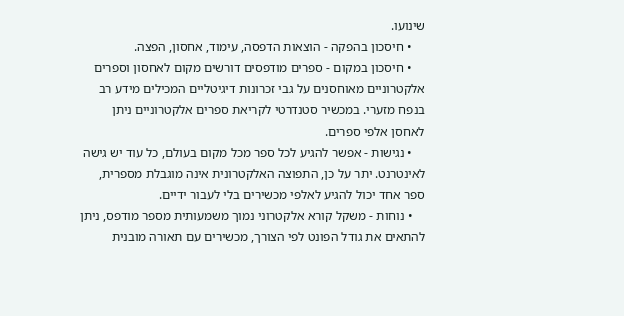שינועו.
    • חיסכון בהפקה - הוצאות הדפסה, עימוד, אחסון, הפצה.
    • חיסכון במקום - ספרים מודפסים דורשים מקום לאחסון וספרים אלקטרוניים מאוחסנים על גבי זכרונות דיגיטליים המכילים מידע רב בנפח מזערי. במכשיר סטנדרטי לקריאת ספרים אלקטרוניים ניתן לאחסן אלפי ספרים.
    • נגישות - אפשר להגיע לכל ספר מכל מקום בעולם, כל עוד יש גישה לאינטרנט. יתר על כן, התפוצה האלקטרונית אינה מוגבלת מספרית, ספר אחד יכול להגיע לאלפי מכשירים בלי לעבור ידיים.
    • נוחות - משקל קורא אלקטרוני נמוך משמעותית מספר מודפס, ניתן להתאים את גודל הפונט לפי הצורך, מכשירים עם תאורה מובנית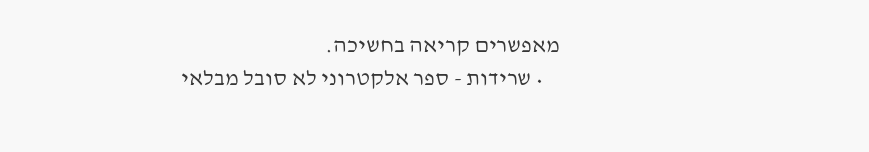מאפשרים קריאה בחשיכה.
    • שרידות - ספר אלקטרוני לא סובל מבלאי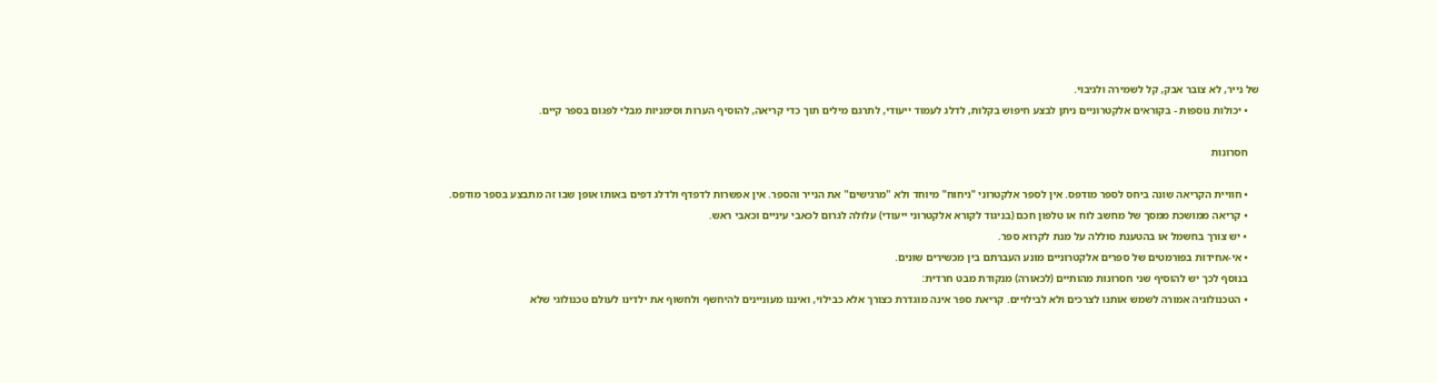של נייר, לא צובר אבק, קל לשמירה ולגיבוי.
    • יכולות נוספות - בקוראים אלקטרוניים ניתן לבצע חיפוש בקלות, לדלג לעמוד ייעודי, לתרגם מילים תוך כדי קריאה, להוסיף הערות וסימניות מבלי לפגום בספר קיים.

    חסרונות

    • חוויית הקריאה שונה ביחס לספר מודפס. אין לספר אלקטרוני "ניחוח" מיוחד ולא "מרגישים" את הנייר והספר. אין אפשרות לדפדף ולדלג דפים באותו אופן שבו זה מתבצע בספר מודפס.
    • קריאה ממושכת ממסך של מחשב לוח או טלפון חכם (בניגוד לקורא אלקטרוני ייעודי) עלולה לגרום לכאבי עיניים וכאבי ראש.
    • יש צורך בחשמל או בהטענת סוללה על מנת לקרוא ספר.
    • אי-אחידות בפורמטים של ספרים אלקטרוניים מונע העברתם בין מכשירים שונים.
    בנוסף לכך יש להוסיף שני חסרונות מהותיים (לכאורה) מנקודת מבט חרדית:
    • הטכנולוגיה אמורה לשמש אותנו לצרכים ולא לבילויים. קריאת ספר אינה מוגדרת כצורך אלא כבילוי, ואיננו מעוניינים להיחשף ולחשוף את ילדינו לעולם טכנולוגי שלא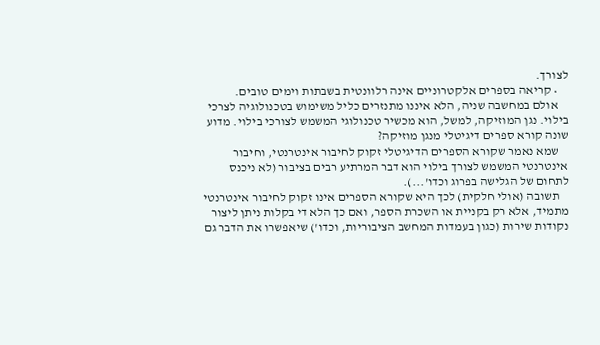לצורך.
    • קריאה בספרים אלקטרוניים אינה רלוונטית בשבתות וימים טובים.
    אולם במחשבה שניה, הלא איננו מתנזרים כליל משימוש בטכנולוגיה לצרכי בילוי. נגן המוזיקה, למשל, הוא מכשיר טכנולוגי המשמש לצורכי בילוי. מדוע שונה קורא ספרים דיגיטלי מנגן מוזיקה?
    שמא נאמר שקורא הספרים הדיגיטלי זקוק לחיבור אינטרנטי, וחיבור אינטרנטי המשמש לצורך בילוי הוא דבר המרתיע רבים בציבור (לא ניכנס לתחום של הגלישה בפרוג וכדו'...).
    תשובה (אולי חלקית) לכך היא שקורא הספרים אינו זקוק לחיבור אינטרנטי מתמיד, אלא רק בקניית או השכרת הספר, ואם כך הלא די בקלות ניתן ליצור נקודות שירות (כגון בעמדות המחשב הציבוריות, וכדו') שיאפשרו את הדבר גם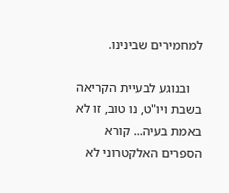למחמירים שבינינו.

    ובנוגע לבעיית הקריאה בשבת ויו"ט, נו טוב, זו לא באמת בעיה... קורא הספרים האלקטרוני לא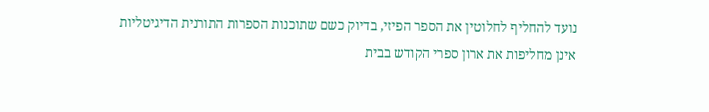נועד להחליף לחלוטין את הספר הפיזי, בדיוק כשם שתוכנות הספרות התורנית הדיגיטליות אינן מחליפות את ארון ספרי הקודש בבית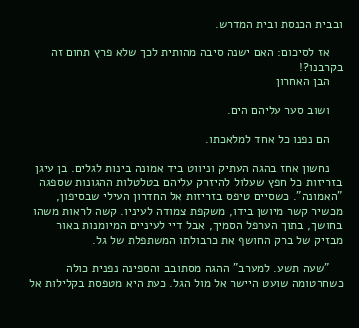ובבית הכנסת ובית המדרש.

    אז לסיכום: האם ישנה סיבה מהותית לכך שלא פרץ תחום זה בקרבנו?!
    הבן האחרון

    ושוב סער עליהם הים.

    הם נפנו כל אחד למלאכתו.

    נחשון אחז בהגה העתיק וניווט ביד אמונה בינות לגלים. בן עיגן בזריזות כל חפץ שעלול להיזרק עליהם בטלטלות ההגונות שספגה "האמונה". כשסיים טיפס בזריזות אל החדרון העילי שבסיפון, מכשיר קשר מיושן בידו, משקפת צמודה לעיניו. קשה לראות משהו בחושך, בתוך הערפל הסמיך, אבל דיי לעיניים המיומנות באור מבזיק של ברק החושף את כרבולתו המשתפלת של גל.

    "שעה תשע. למערב" ההגה מסתובב והספינה נפנית כולה כשחרטומה שועט היישר אל מול הגל. כעת היא מטפסת בקלילות אל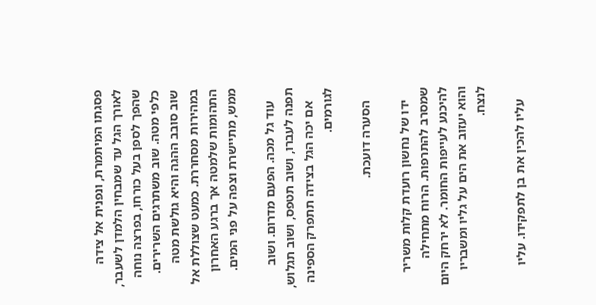פסגתו המיתמרת, ונפנית אל צידה לאורך הגל עד שמבחין הלמדן לשעבר, שהפך לספן בעל כורחו, בפרצה נוחה כלפי מטה. שוב משתרגים השרירים. שוב סובב ההגה והיא גולשת מטה במהירות מסחררת. כמעט שצוללת אל התהומות שלמטה אך ברגע האחרון ממש, מתיישרת וצפה על פני המים.

    עוד גל מכה. הפעם מדרום. ושוב תפנה לעברו, ושוב תטפס, ושוב תגלוש,
    אם יכה הגל בצידה תתפרק הספינה לגורמים.

    הסערה דועכת.

    ידו של נחשון רועדת קלות משריר שמסרב להתרפות. הרוח מתחילה להיכנע לעייפות החומר. לא ירחק היום והוא יעזוב את הים על גליו ומשבריו לנצח.

    עליו להכין את בן לתפקידו. עליו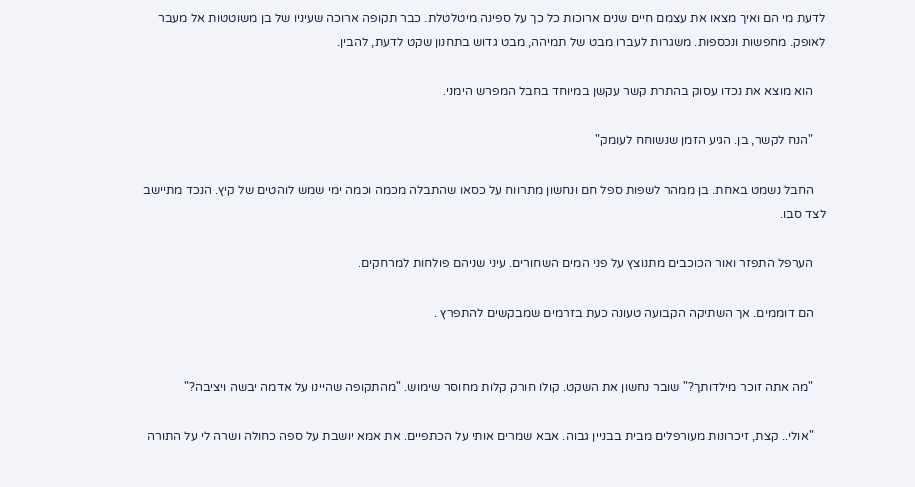לדעת מי הם ואיך מצאו את עצמם חיים שנים ארוכות כל כך על ספינה מיטלטלת. כבר תקופה ארוכה שעיניו של בן משוטטות אל מעבר לאופק. מחפשות ונכספות. משגרות לעברו מבט של תמיהה, מבט גדוש בתחנון שקט לדעת, להבין.

    הוא מוצא את נכדו עסוק בהתרת קשר עקשן במיוחד בחבל המפרש הימני.

    "הנח לקשר, בן. הגיע הזמן שנשוחח לעומק"

    החבל נשמט באחת. בן ממהר לשפות ספל חם ונחשון מתרווח על כסאו שהתבלה מכמה וכמה ימי שמש לוהטים של קיץ. הנכד מתיישב לצד סבו.

    הערפל התפזר ואור הכוכבים מתנוצץ על פני המים השחורים. עיני שניהם פולחות למרחקים.

    הם דוממים. אך השתיקה הקבועה טעונה כעת בזרמים שמבקשים להתפרץ .


    "מה אתה זוכר מילדותך?" שובר נחשון את השקט. קולו חורק קלות מחוסר שימוש. "מהתקופה שהיינו על אדמה יבשה ויציבה?"

    "אולי.. קצת, זיכרונות מעורפלים מבית בבניין גבוה. אבא שמרים אותי על הכתפיים. את אמא יושבת על ספה כחולה ושרה לי על התורה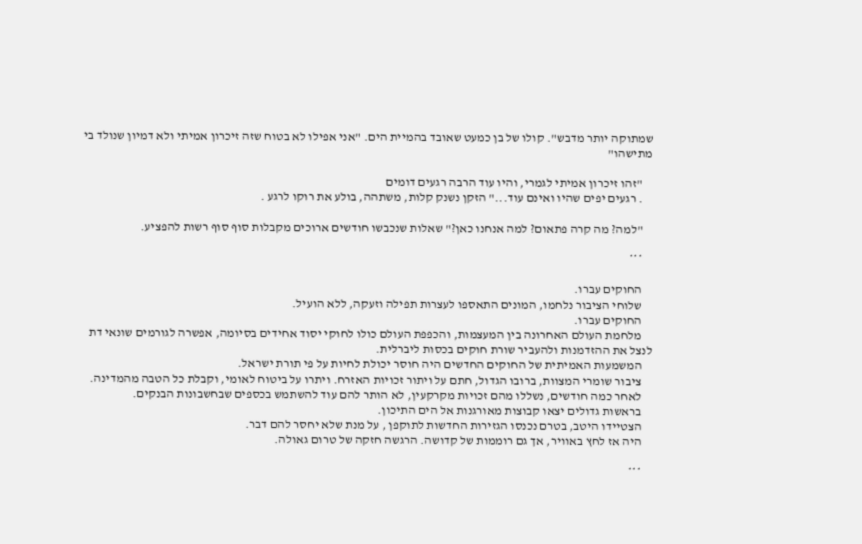שמתוקה יותר מדבש". קולו של בן כמעט שאובד בהמיית הים. "אני אפילו לא בטוח שזה זיכרון אמיתי ולא דמיון שנולד בי מתישהו"

    "זהו זיכרון אמיתי לגמרי, והיו עוד הרבה רגעים דומים
    . רגעים יפים שהיו ואינם עוד..." הזקן נשנק קלות, משתהה, בולע את רוקו לרגע .

    "למה? מה קרה פתאום? למה אנחנו כאן?" שאלות שנכבשו חודשים ארוכים מקבלות סוף סוף רשות להפציע.

    ***

    החוקים עברו.
    שלוחי הציבור נלחמו, המונים התאספו לעצרות תפילה וזעקה, ללא הועיל.
    החוקים עברו.
    מלחמת העולם האחרונה בין המעצמות, והכפפת העולם כולו לחוקי יסוד אחידים בסיומה, אפשרה לגורמים שונאי דת לנצל את ההזדמנות ולהעביר שורת חוקים בכסות ליברלית.
    המשמעות האמיתית של החוקים החדשים היה חוסר יכולת לחיות על פי תורת ישראל.
    ציבור שומרי המצוות, ברובו הגדול, חתם על ויתור זכויות האזרח. ויתרו על ביטוח לאומי, וקבלת כל הטבה מהמדינה.
    לאחר כמה חודשים, נשללו מהם זכויות מקרקעין, לא הותר להם עוד להשתמש בכספים שבחשבונות הבנקים.
    בראשות גדולים יצאו קבוצות מאורגנות אל הים התיכון.
    הצטיידו היטב, בטרם נכנסו הגזירות החדשות לתוקפן , על מנת שלא יחסר להם דבר.
    היה אז לחץ באוויר, אך גם רוממות של קדושה. הרגשה חזקה של טרום גאולה.

    ***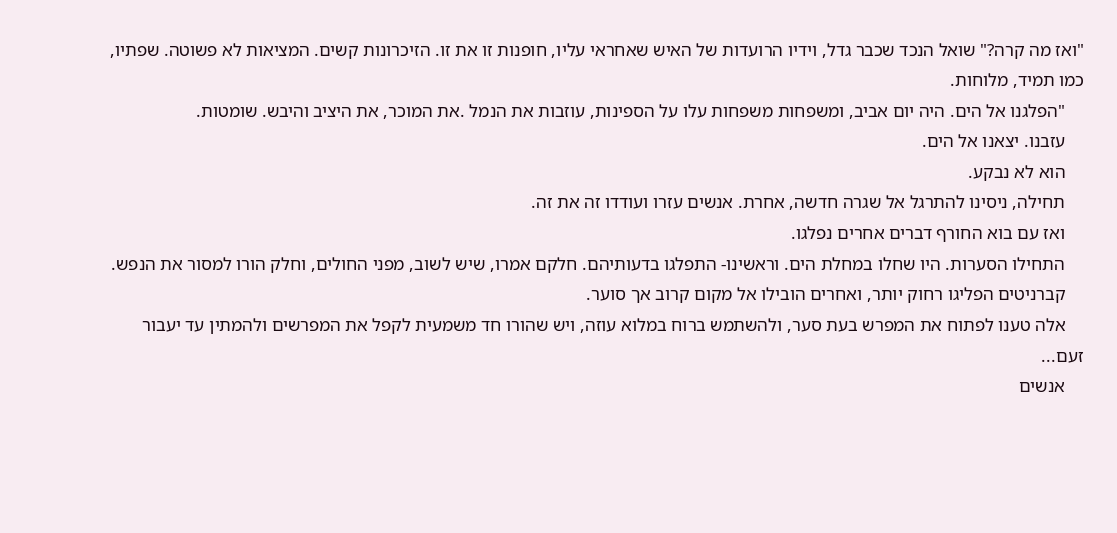"ואז מה קרה?" שואל הנכד שכבר גדל, וידיו הרועדות של האיש שאחראי עליו, חופנות זו את זו. הזיכרונות קשים. המציאות לא פשוטה. שפתיו, כמו תמיד, מלוחות.
    "הפלגנו אל הים. היה יום אביב, ומשפחות משפחות עלו על הספינות, עוזבות את הנמל .את המוכר, את היציב והיבש. שומטות.
    עזבנו. יצאנו אל הים.
    הוא לא נבקע.
    תחילה, ניסינו להתרגל אל שגרה חדשה, אחרת. אנשים עזרו ועודדו זה את זה.
    ואז עם בוא החורף דברים אחרים נפלגו.
    התחילו הסערות. היו שחלו במחלת הים. וראשינו- התפלגו בדעותיהם. חלקם אמרו, שיש לשוב, מפני החולים, וחלק הורו למסור את הנפש.
    קברניטים הפליגו רחוק יותר, ואחרים הובילו אל מקום קרוב אך סוער.
    אלה טענו לפתוח את המפרש בעת סער, ולהשתמש ברוח במלוא עוזה, ויש שהורו חד משמעית לקפל את המפרשים ולהמתין עד יעבור זעם...
    אנשים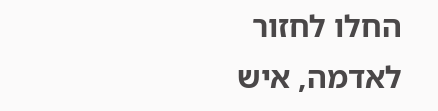החלו לחזור לאדמה, איש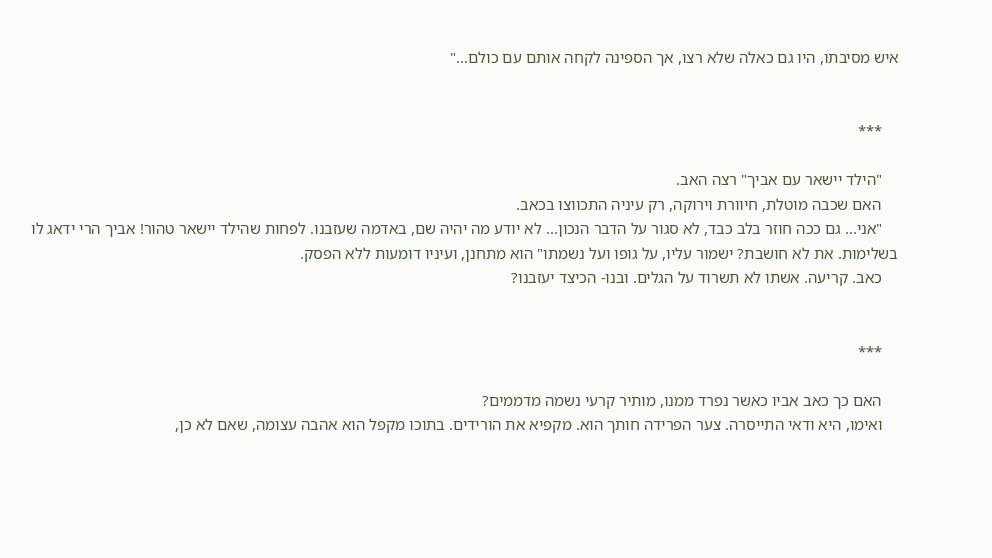איש מסיבתו, היו גם כאלה שלא רצו, אך הספינה לקחה אותם עם כולם..."


    ***

    "הילד יישאר עם אביך" רצה האב.
    האם שכבה מוטלת, חיוורת וירוקה, רק עיניה התכווצו בכאב.
    "אני... גם ככה חוזר בלב כבד, לא סגור על הדבר הנכון... לא יודע מה יהיה שם, באדמה שעזבנו. לפחות שהילד יישאר טהור! אביך הרי ידאג לו בשלימות. את לא חושבת? ישמור עליו, על גופו ועל נשמתו" הוא מתחנן, ועיניו דומעות ללא הפסק.
    כאב. קריעה. אשתו לא תשרוד על הגלים. ובנו- הכיצד יעזבנו?


    ***

    האם כך כאב אביו כאשר נפרד ממנו, מותיר קרעי נשמה מדממים?
    ואימו, היא ודאי התייסרה. צער הפרידה חותך הוא. מקפיא את הורידים. בתוכו מקפל הוא אהבה עצומה, שאם לא כן,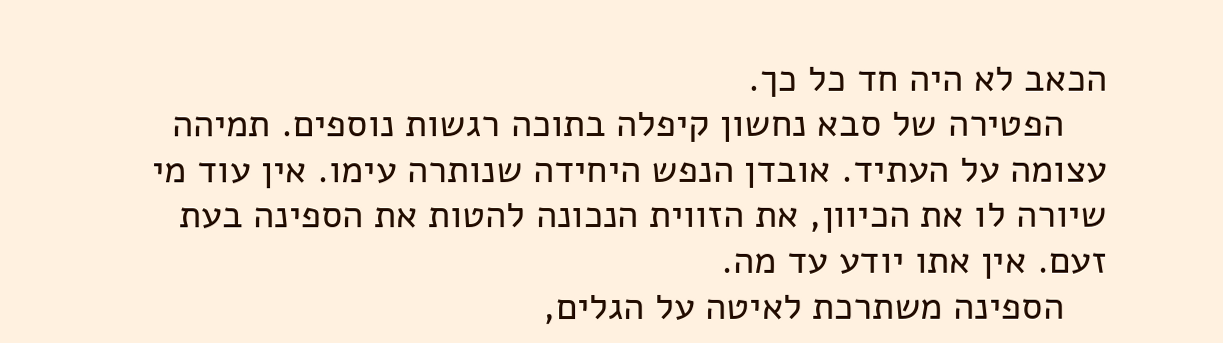הכאב לא היה חד כל כך.
    הפטירה של סבא נחשון קיפלה בתוכה רגשות נוספים. תמיהה עצומה על העתיד. אובדן הנפש היחידה שנותרה עימו. אין עוד מי שיורה לו את הכיוון, את הזווית הנכונה להטות את הספינה בעת זעם. אין אתו יודע עד מה.
    הספינה משתרכת לאיטה על הגלים,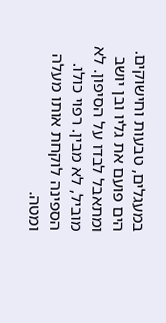במעגלים, טבעות וחישוקים. הים פועם את גליו ובן יושב ומתאבל לבדו על הסיפון. לא מוביל, לא מבין. רפוי כולו. הספינה לוקחת אותו מעלה ומטה.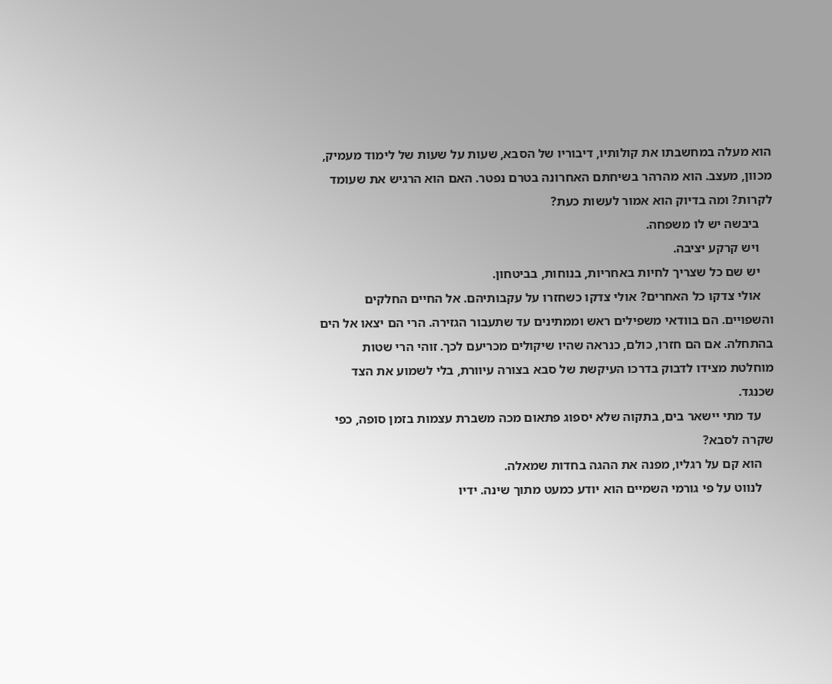הוא מעלה במחשבתו את קולותיו, דיבוריו של הסבא, שעות על שעות של לימוד מעמיק, מכוון, מעצב. הוא מהרהר בשיחתם האחרונה בטרם נפטר. האם הוא הרגיש את שעומד לקרות? ומה בדיוק הוא אמור לעשות כעת?
    ביבשה יש לו משפחה.
    ויש קרקע יציבה.
    יש שם כל שצריך לחיות באחריות, בנוחות, בביטחון.
    אולי צדקו כל האחרים? אולי צדקו כשחזרו על עקבותיהם. אל החיים החלקים והשפויים. הם בוודאי משפילים ראש וממתינים עד שתעבור הגזירה. הרי הם יצאו אל הים בהתחלה. אם הם חזרו, כולם, כנראה שהיו שיקולים מכריעם לכך. זוהי הרי שטות מוחלטת מצידו לדבוק בדרכו העיקשת של סבא בצורה עיוורת, בלי לשמוע את הצד שכנגד.
    עד מתי יישאר בים, בתקוה שלא יספוג פתאום מכה משברת עצמות בזמן סופה, כפי שקרה לסבא?
    הוא קם על רגליו, מפנה את ההגה בחדות שמאלה.
    לנווט על פי גורמי השמיים הוא יודע כמעט מתוך שינה. ידיו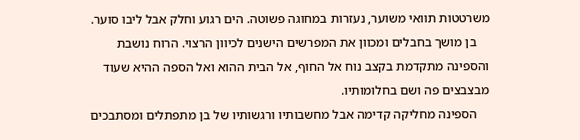משרטטות תוואי משוער, נעזרות במחוגה פשוטה. הים רגוע וחלק אבל ליבו סוער.
    בן מושך בחבלים ומכוון את המפרשים הישנים לכיוון הרצוי. הרוח נושבת והספינה מתקדמת בקצב נוח אל החוף, אל הבית ההוא ואל הספה ההיא שעוד מבצבצים פה ושם בחלומותיו.
    הספינה מחליקה קדימה אבל מחשבותיו ורגשותיו של בן מתפתלים ומסתבכים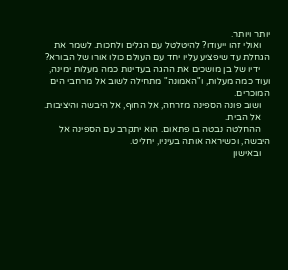יותר ויותר.
    ואולי זהו ייעודו? להיטלטל עם הגלים ולחכות. לשמר את הגחלת עד שיפציע עליו יחד עם העולם כולו אורו של הבורא?
    ידיו של בן מושכים את ההגה בעדינות כמה מעלות ימינה, ועוד כמה מעלות, ו"האמונה" מתחילה לשוב אל מרחבי הים המוכרים.
    ושוב פונה הספינה מזרחה, אל החוף, אל היבשה והיציבות.
    אל הבית.
    ההחלטה נבטה בו פתאום. הוא יתקרב עם הספינה אל היבשה, וכשיראה אותה בעיניו, יחליט.
    ובאישון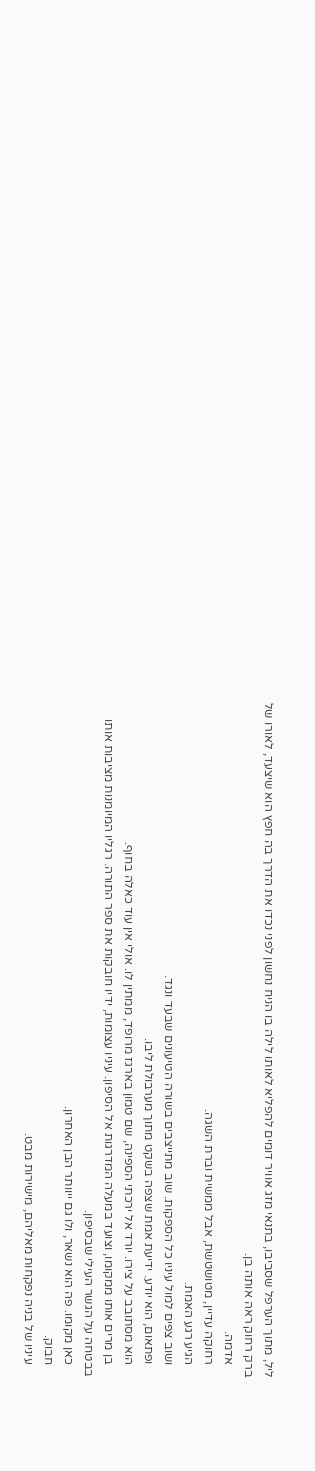ליל, מתוך הערפל שסביבו, בתנאי מזג אוויר דומים להפליא לאותו לילה בו הניח נחשון לפני נכדו את הדרך בה חפץ הוא שיצעד, לאורו של ברק רחוק ראה אותה בן.
    אדמה.
    רחוקה עדיין, מטושטשת, אבל ממשית וברת השגה.
    הגיע רגע האמת.
    ושוב צפים למול עיניו כל הספקות. שוב מתייצבים בשורה הטיעונים שבעד ונגד.
    ופתאום, הוא יודע. ידיעת אמת שצפה בשקט מתוך מערבולת ליבו.
    הוא מסתובב על צירו. יורד אל ירכתי הספינה, שם טמון בארגז מרופד, ממתין לו. אולי אין עוד כאלה בחוף.
    בן מרים אותו ממקומו, וצועד במעלה המדרגות אל הסיפון. עיניו עצומות, ידיו חובקות את ספר התורה. רגליו המיומנות מציבות אותו בבטחה על הגשר העילי שבסיפון.
    כאן מקומו. פה הוא נשאר, ולו גם ייוותר הבן האחרון.
    חבוק.
    עיניו של בניה נפקחות מאליהם, מישירות מבט.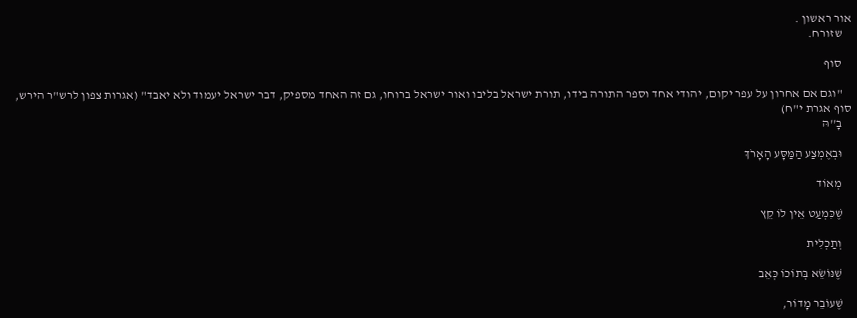אור ראשון .
    שזורח.

    סוף

    "וגם אם אחרון על עפר יקום, יהודי אחד וספר התורה בידו, תורת ישראל בליבו ואור ישראל ברוחו, גם זה האחד מספיק, דבר ישראל יעמוד ולא יאבד" (אגרות צפון לרש"ר הירש, סוף אגרת י"ח)
    בָ''הּ

    וּבְאֶמְצַע הַמַּסָּע הָאָרֹךְ

    מְאוֹד

    שֶׁכִּמְעַט אֵין לוֹ קֵץ

    וְתַכְלִית

    שֶׁנּוֹשֵׂא בְּתוֹכוֹ כְּאֵב

    שֶׁעוֹבֵר מָדוֹר,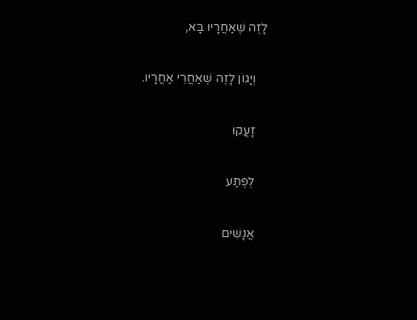לָזֶה שֶׁאַחֲרָיו בָּא,

    וְיָגוֹן לָזֶה שֶׁאַחֲרֵי אַחֲרָיו.

    זָעֲקוּ

    לְפֶתַע

    אֲנָשִׁים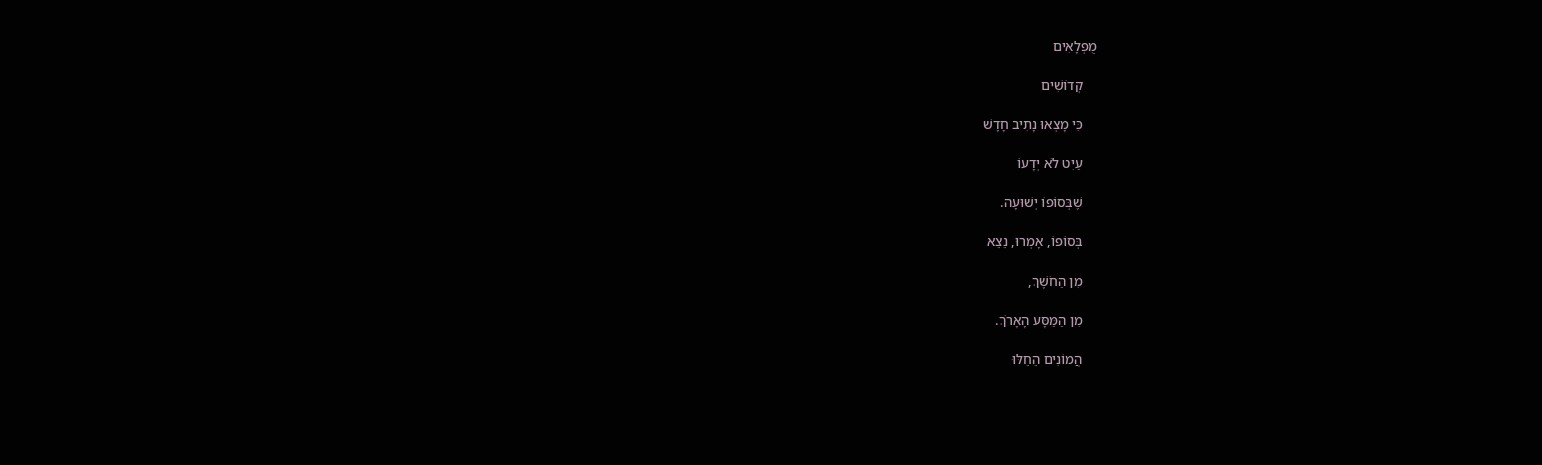מֻפְלָאִים

    קְדוֹשִׁים

    כִּי מָצְאוּ נָתִיב חָדָשׁ

    עַיִט לֹא יְדָעוֹ

    שֶׁבְּסוֹפוֹ יְשׁוּעָה.

    בְּסוֹפוֹ, אָמְרוּ, נֵצֵא

    מִן הַחֹשֶׁךְ,

    מִן הַמַּסָּע הָאָרֹךְ.

    הֲמוֹנִים הֵחֵלּוּ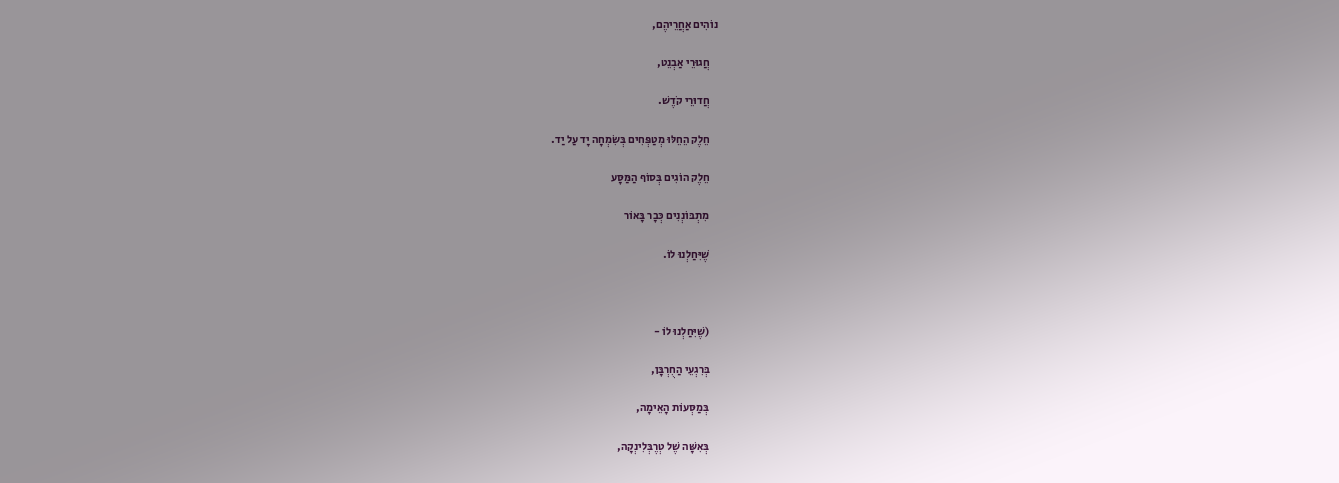נוֹהִים אַחֲרֵיהֶם,

    חֲגוּרֵי אַבְנֵט,

    חֲדוּרֵי קֹדֶשׁ.

    חֵלֶק הֵחֵלּוּ מְטַפְּחִים בְּשִׂמְחָה יָד עַל יַד.

    חֵלֶק הוֹגִים בְּסוֹף הַמַּסָּע

    מִתְבּוֹנְנִים כְּבָר בָּאוֹר

    שֶׁיִּחַלְנוּ לוֹ.



    (שֶׁיִּחַלְנוּ לוֹ -

    בְּרִגְעֵי הַחֻרְבָּן,

    בְּמַסְּעוֹת הָאֵימָה,

    בְּאִשָּׁה שֶׁל טְרֶבְּלִינְקָה,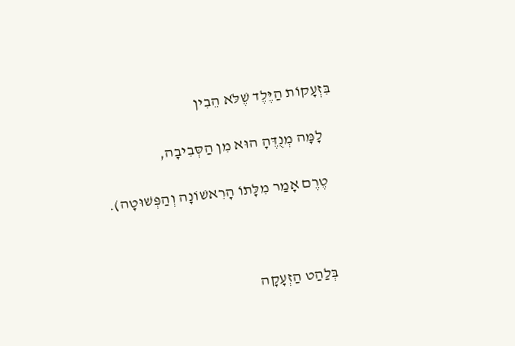בִּזְעָקוֹת הַיֶּלֶד שֶׁלֹּא הֵבִין

    לָמָּה מְנֻדֶּהָ הוּא מִן הַסְּבִיבָה,

    טֶרֶם אָמַר מִלָּתוֹ הָרִאשׁוֹנָה וְהַפְּשׁוּטָה).



    בְּלַהַט הַזְעָקָה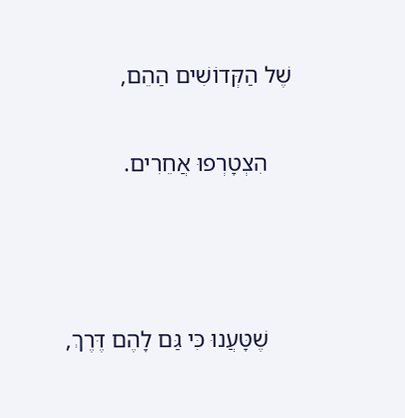שֶׁל הַקְּדוֹשִׁים הַהֵם,

    הִצְטָרְפוּ אֲחֵרִים.



    שֶׁטָּעֲנוּ כִּי גַּם לָהֶם דֶּרֶךְ,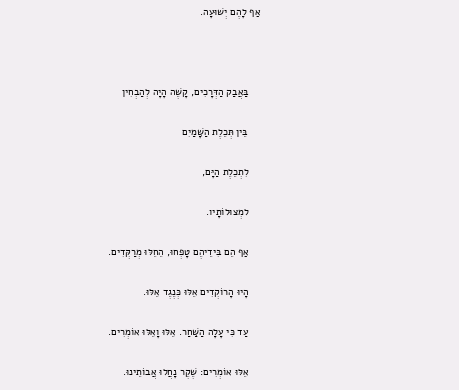אַף לָהֶם יְשׁוּעָה.



    בַּאֲבַק הַדְּרָכִים, קָשֶׁה הָיָה לְהַבְחִין

    בֵּין תְּכֵלֶת הַשָּׁמַיִם

    לִתְכֵלֶת הַיָּם,

    למְצוּלוֹתָיו.

    אַף הֵם בִּידֵיהֶם טָפְחוּ, הֵחֵלּוּ מְרַקְּדִים.

    הָיוּ הָרוֹקְדִים אֵלּוּ כְּנֶגֶד אֵלּוּ.

    עַד כִּי עָלָה הַשַּׁחַר. אֵלּוּ וָאֵלּוּ אוֹמְרִים.

    אֵלּוּ אוֹמְרִים: שֶׁקֶר נָחֲלוּ אֲבוֹתֵינוּ.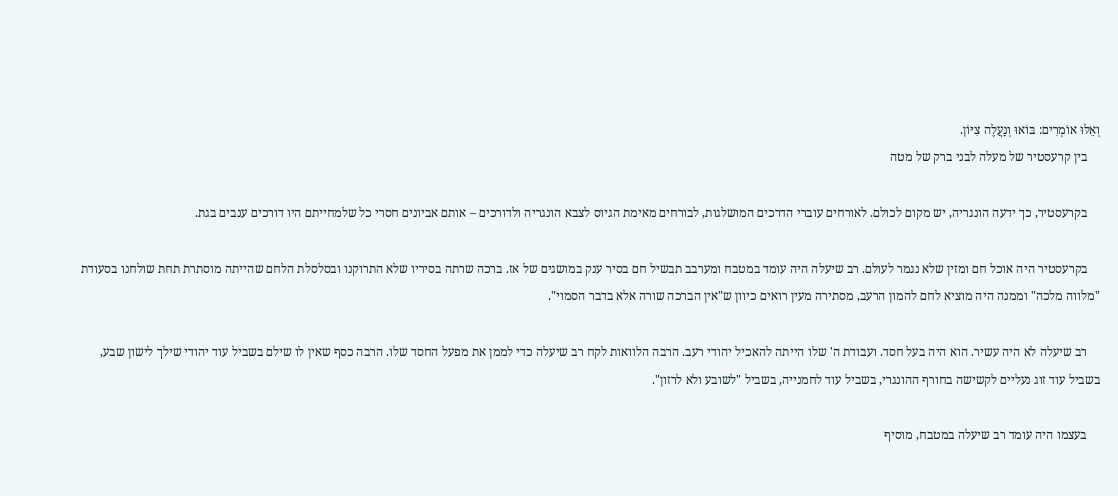וְאֵלּוּ אוֹמְרִים: בּוֹאוּ וְנַעֲלֶה צִיּוֹן.
    בין קרעסטיר של מעלה לבני ברק של מטה

    בקרעסטיר, כך ידעה הונגריה, יש מקום לכולם. לאורחים עוברי הדרכים המושלגות, לבורחים מאימת הגיוס לצבא הונגריה ולדורכים – אותם אביונים חסרי כל שלמחייתם היו דורכים ענבים בגת.

    בקרעסטיר היה אוכל חם ומזין שלא נגמר לעולם. רב שיעלה היה עומד במטבח ומערבב תבשיל חם בסיר ענק במושגים של אז. ברכה שרתה בסיריו שלא התרוקנו ובסלסלת הלחם שהייתה מוסתרת תחת שולחנו בסעודת "מלווה מלכה" וממנה היה מוציא לחם להמון הרעב, מסתירה מעין רואים כיוון ש"אין הברכה שורה אלא בדבר הסמוי".

    רב שיעלה לא היה עשיר. הוא היה בעל חסד. ועבודת ה' שלו הייתה להאכיל יהודי רעב. הרבה הלוואות לקח רב שיעלה כדי לממן את מפעל החסד שלו. הרבה כסף שאין לו שילם בשביל עוד יהודי שילך לישון שבע, בשביל עוד זוג נעליים לקשישה בחורף ההונגרי, בשביל עוד לחמנייה, בשביל "לשובע ולא לרזון".

    בעצמו היה עומד רב שיעלה במטבח, מוסיף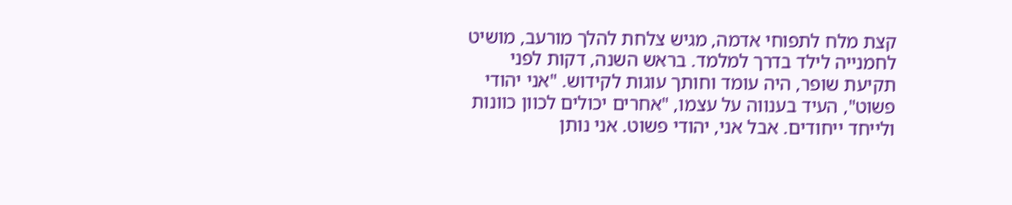קצת מלח לתפוחי אדמה, מגיש צלחת להלך מורעב, מושיט לחמנייה לילד בדרך למלמד. בראש השנה, דקות לפני תקיעת שופר, היה עומד וחותך עוגות לקידוש. "אני יהודי פשוט", העיד בענווה על עצמו, "אחרים יכולים לכוון כוונות ולייחד ייחודים. אבל אני, יהודי פשוט. אני נותן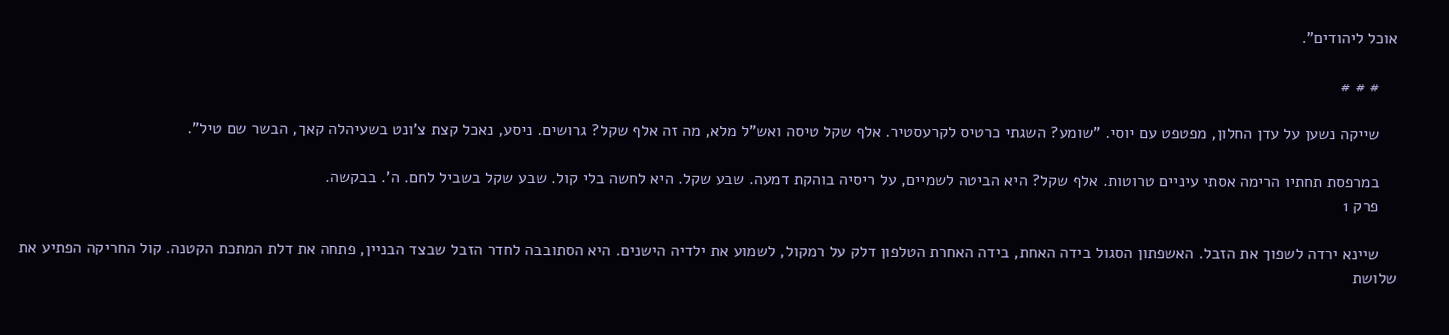אוכל ליהודים".

    # # #

    שייקה נשען על עדן החלון, מפטפט עם יוסי. "שומע? השגתי כרטיס לקרעסטיר. אלף שקל טיסה ואש"ל מלא, מה זה אלף שקל? גרושים. ניסע, נאכל קצת צ'ונט בשעיהלה קאך, הבשר שם טיל".

    במרפסת תחתיו הרימה אסתי עיניים טרוטות. אלף שקל? היא הביטה לשמיים, על ריסיה בוהקת דמעה. שבע שקל. היא לחשה בלי קול. שבע שקל בשביל לחם. ה'. בבקשה.
    פרק 1

    שיינא ירדה לשפוך את הזבל. האשפתון הסגול בידה האחת, בידה האחרת הטלפון דלק על רמקול, לשמוע את ילדיה הישנים. היא הסתובבה לחדר הזבל שבצד הבניין, פתחה את דלת המתכת הקטנה. קול החריקה הפתיע את שלושת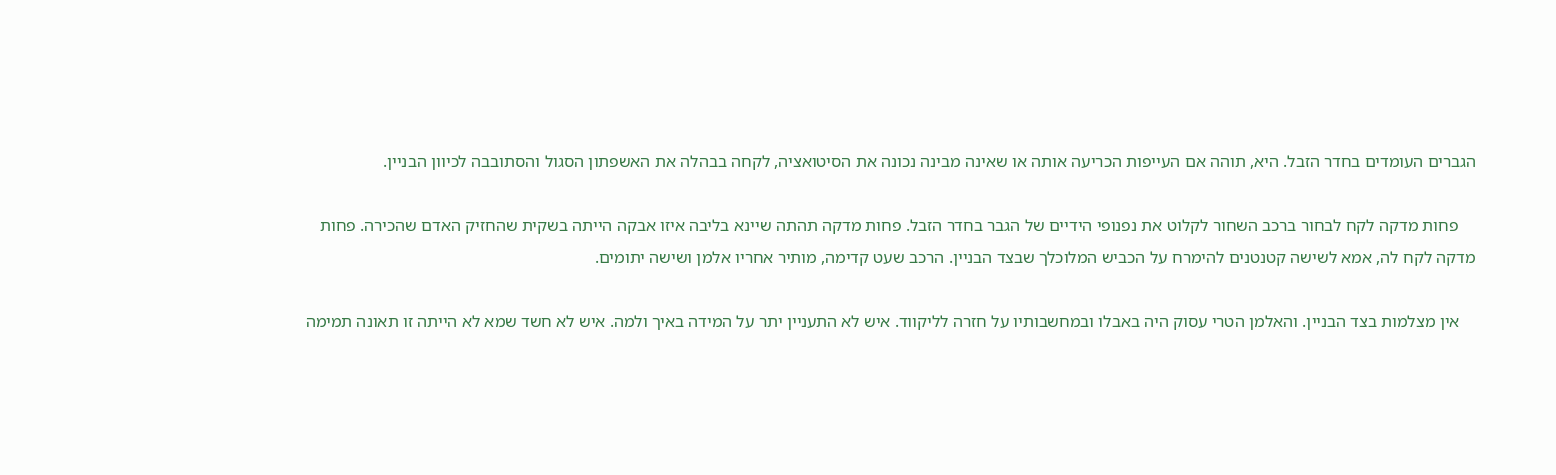הגברים העומדים בחדר הזבל. היא, תוהה אם העייפות הכריעה אותה או שאינה מבינה נכונה את הסיטואציה, לקחה בבהלה את האשפתון הסגול והסתובבה לכיוון הבניין.

    פחות מדקה לקח לבחור ברכב השחור לקלוט את נפנופי הידיים של הגבר בחדר הזבל. פחות מדקה תהתה שיינא בליבה איזו אבקה הייתה בשקית שהחזיק האדם שהכירה. פחות מדקה לקח לה, אמא לשישה קטנטנים להימרח על הכביש המלוכלך שבצד הבניין. הרכב שעט קדימה, מותיר אחריו אלמן ושישה יתומים.

    אין מצלמות בצד הבניין. והאלמן הטרי עסוק היה באבלו ובמחשבותיו על חזרה לליקווד. איש לא התעניין יתר על המידה באיך ולמה. איש לא חשד שמא לא הייתה זו תאונה תמימה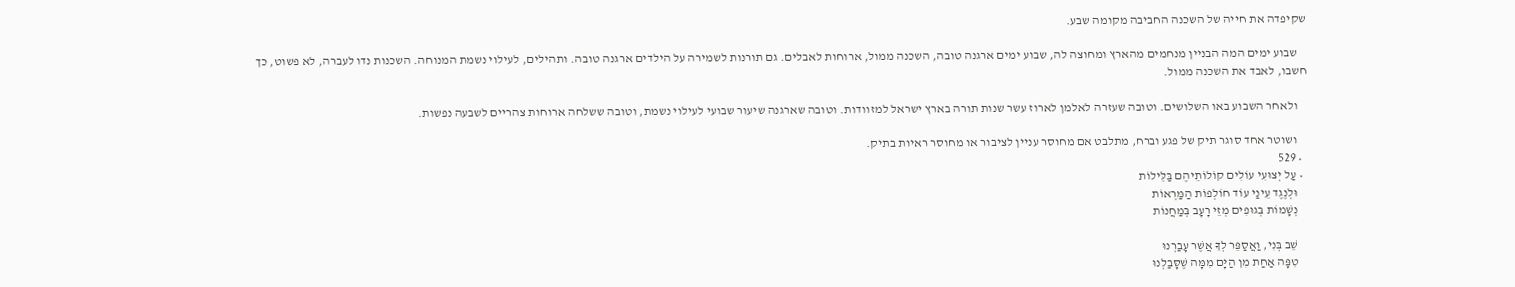שקיפדה את חייה של השכנה החביבה מקומה שבע.

    שבוע ימים המה הבניין מנחמים מהארץ ומחוצה לה, שבוע ימים ארגנה טובה, השכנה ממול, ארוחות לאבלים. גם תורנות לשמירה על הילדים ארגנה טובה. ותהילים, לעילוי נשמת המנוחה. השכנות נדו לעברה, לא פשוט, כך חשבו, לאבד את השכנה ממול.

    ולאחר השבוע באו השלושים. וטובה שעזרה לאלמן לארוז עשר שנות תורה בארץ ישראל למזוודות. וטובה שארגנה שיעור שבועי לעילוי נשמת, וטובה ששלחה ארוחות צהריים לשבעה נפשות.

    ושוטר אחד סוגר תיק של פגע וברח, מתלבט אם מחוסר עניין לציבור או מחוסר ראיות בתיק.
  • 529
  • עַל יְצוּעִי עוֹלִים קוֹלוֹתֵיהֶם בַּלֵּילוֹת
    וּלְנֶגֶד עֵינַי עוֹד חוֹלְפוֹת הַמַּרְאוֹת
    נְשָׁמוֹת בְּגוּפִים מְזֵי רָעָב בְּמַחֲנוֹת

    שֵׁב בְּנִי, וַאֲסַפֵּר לְךָ אֲשֶׁר עָבַרְנוּ
    טִפָּה אַחַת מִן הַיָּם מִמָּה שֶׁסָּבַלְנוּ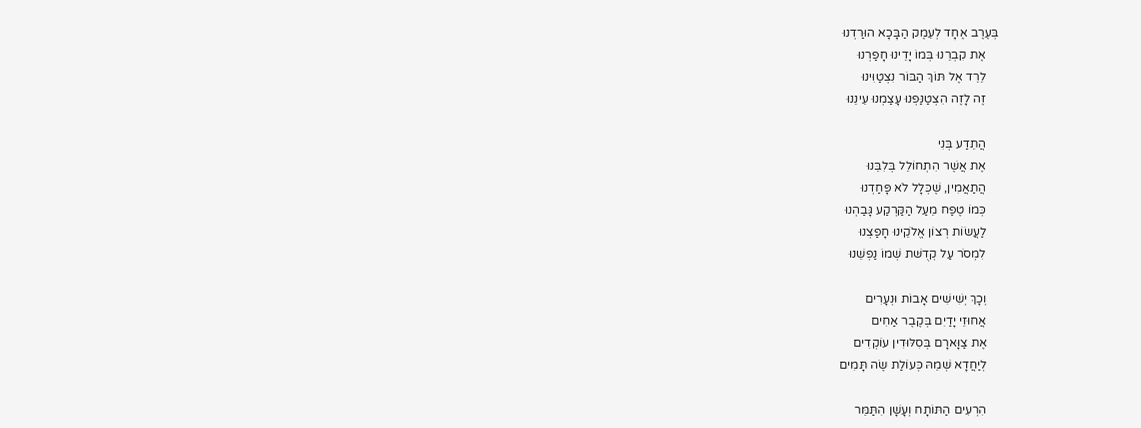בְּעֶרֶב אֶחָד לְעֵמֶק הַבָּכָא הוּרַדְנוּ
    אֶת קִבְרֵנוּ בְּמוֹ יָדֵינוּ חָפַרְנוּ
    לֵרֵד אֶל תּוֹךְ הַבּוֹר נִצְטַוִּינוּ
    זֶה לָזֶה הִצְטַנַּפְנוּ עָצַמְנוּ עֵינֵנוּ

    הֲתֵדַע בְּנִי
    אֶת אֲשֶׁר הִתְחוֹלֵל בְּלִבֵּנוּ
    הֲתַאֲמִין, שֶׁכְּלָל לֹא פָּחַדְנוּ
    כְּמוֹ טֶפַח מֵעַל הַקַּרְקַע גָּבַהְנוּ
    לַעֲשׂוֹת רְצוֹן אֱלֹקֵינוּ חָפַצְנוּ
    לִמְסֹר עַל קְדֻשּׁת שְׁמוֹ נַפְשֵׁנוּ

    וְכָךְ יְשִׁישִׁים אָבוֹת וּנְעָרִים
    אֲחוּזֵי יָדַיִם בְּקֶבֶר אַחִים
    אֶת צַוָּארָם בְּסִלּוּדִין עוֹקְדִים
    לְיַחֲדָא שְׁמֵהּ כְּעוֹלַת שֶׂה תָּמִים

    הִרְעִים הַתּוֹתָח וְעָשָׁן הִתַּמֵּר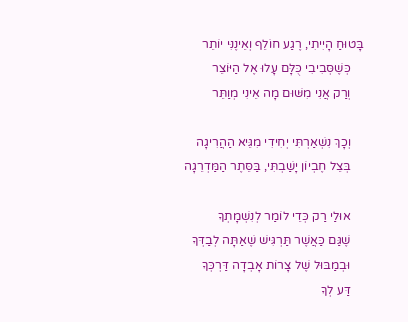בָּטוּחַ הָיִיתִי, רֶגַע חוֹלֵף וְאֵינֶנִּי יוֹתֵר
    כְּשֶׁסְּבִיבִי כֻּלָּם עָלוּ אֶל הַיּוֹצֵר
    וְרַק אֲנִי מִשּׁוּם מָה אֵינִי מְוַתֵּר

    וְכָךְ נִשְׁאַרְתִּי יְחִידִי מִגֵּיא הַהֲרִיגָה
    בְּצֵל חֶבְיוֹן יָשַׁבְתִּי, בַּסֵּתֶר הַמַּדְרֵגָה

    אוּלַי רַק כְּדֵי לוֹמַר לְנִשְׁמָתְךָ
    שֶׁגַּם כַּאֲשֶׁר תַּרְגִּישׁ שֶׁאַתָּה לְבַדְּךָ
    וּבְמַבּוּל שֶׁל צָרוֹת אָבְדָה דַּרְכְּךָ
    דַּע לְךָ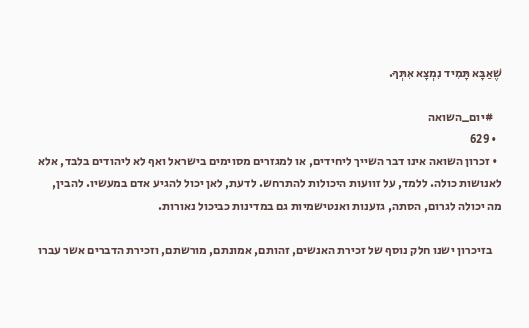שֶׁאַבָּא תָּמִיד נִמְצָא אִתְּךָ.

    #יום_השואה
  • 629
  • זכרון השואה אינו דבר השייך ליחידים, או למגזרים מסוימים בישראל ואף לא ליהודים בלבד, אלא לאנושות כולה. ללמד, על זוועות היכולות להתרחש. לדעת, לאן יכול להגיע אדם במעשיו. להבין, מה יכולה לגרום, הסתה, גזענות ואנטישמיות גם במדינות כביכול נאורות.

    בזיכרון ישנו חלק נוסף של זכירת האנשים, זהותם, אמונתם, מורשתם, וזכירת הדברים אשר עברו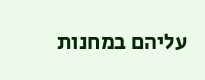עליהם במחנות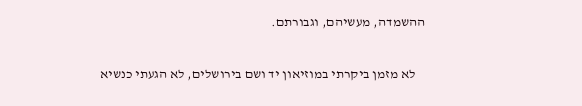ההשמדה, מעשיהם, וגבורתם.

    לא מזמן ביקרתי במוזיאון יד ושם בירושלים, לא הגעתי כנשיא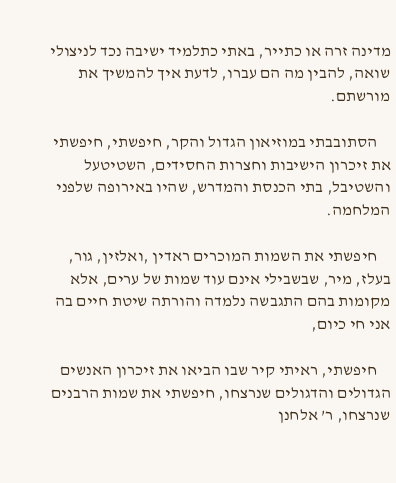מדינה זרה או כתייר, באתי כתלמיד ישיבה נכד לניצולי שואה, להבין מה הם עברו, לדעת איך להמשיך את מורשתם.

    הסתובבתי במוזיאון הגדול והקר, חיפשתי, חיפשתי את זיכרון הישיבות וחצרות החסידים, השטיטעל והשטיבל, בתי הכנסת והמדרש, שהיו באירופה שלפני המלחמה.

    חיפשתי את השמות המוכרים ראדין ,ואלזין, גור, בעלז, מיר, שבשבילי אינם עוד שמות של ערים, אלא מקומות בהם התגבשה נלמדה והורתה שיטת חיים בה אני חי כיום,

    חיפשתי, ראיתי קיר שבו הביאו את זיכרון האנשים הגדולים והדגולים שנרצחו, חיפשתי את שמות הרבנים שנרצחו, ר’ אלחנן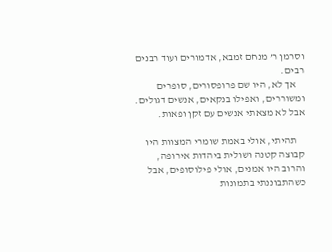וסרמן ר’ מנחם זמבא, אדמורים ועוד רבנים רבים.
    אך לא, היו שם פרופסורים, סופרים ומשוררים, ואפילו בנקאים, אנשים דגולים. אבל לא מצאתי אנשים עם זקן ופאות.

    תהיתי, אולי באמת שומרי המצוות היו קבוצה קטנה ושולית ביהדות אירופה, והרוב היו אמנים, אולי פילוסופים, אבל כשהתבוננתי בתמונות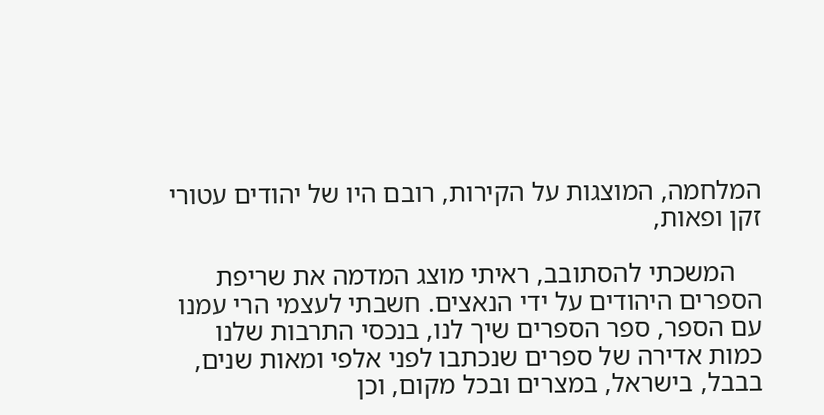המלחמה, המוצגות על הקירות, רובם היו של יהודים עטורי זקן ופאות,

    המשכתי להסתובב, ראיתי מוצג המדמה את שריפת הספרים היהודים על ידי הנאצים. חשבתי לעצמי הרי עמנו עם הספר, ספר הספרים שיך לנו, בנכסי התרבות שלנו כמות אדירה של ספרים שנכתבו לפני אלפי ומאות שנים, בבבל, בישראל, במצרים ובכל מקום, וכן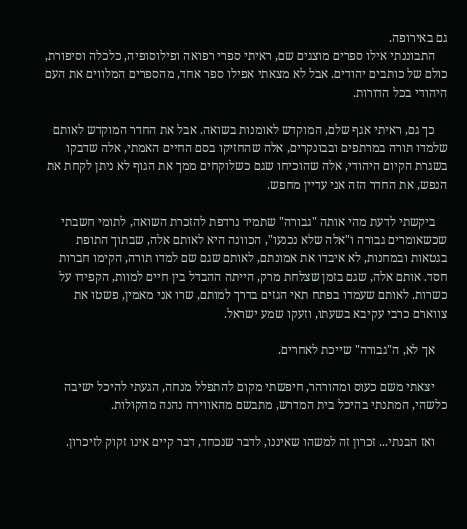גם באירופה.
    התבוננתי אילו ספרים מוצגים שם, ראיתי ספרי רפואה ופילוסופיה, כלכלה וסיפורת, כולם של כותבים יהודים. אבל לא מצאתי אפילו ספר אחד, מהספרים המלווים את העם היהודי בכל הדורות.

    כך גם, ראיתי אגף שלם, המוקדש לאומנות בשואה. אבל את החדר המוקדש לאותם שלמדו תורה במרתפים ובבונקרים, אלה שהחזיקו בסם החיים האמתי, אלה שדבקו בשגרת הקיום היהודי, אלה שהוכיחו שגם כשלוקחים ממך את הגוף לא ניתן לקחת את הנפש, את החדר הזה אני עדיין מחפש.

    ביקשתי לדעת מהי אותה "גבורה" שתמיד נרדפת להזכרת השואה, לתומי חשבתי שכשאומרים גבורה ו"אלה שלא נכנעו", הכוונה היא לאותם אלה, שבתוך התופת בגטאות ובמחנות, לא איבדו את אמונתם, לאותם שגם שם למדו תורה, הקימו חברות חסד. אותם אלה, שגם בזמן שצלחת מרק, הייתה ההבדל בין חיים למוות, הקפידו על כשרות. לאותם שעמדו בפתח תאי הגזים בדרך למותם, שרו אני מאמין, פשטו את צווארם כרבי עקיבא בשעתו, וזעקו שמע ישראל.

    אך לא, ה"גבורה" שייכת לאחרים.

    יצאתי משם כעוס ומהורהר, חיפשתי מקום להתפלל מנחה, הגעתי להיכל ישיבה כלשהי, המתנתי בהיכל בית המדרש, מתבשם מהאווירה נהנה מהקולות.

    ואז הבנתי... זכרון זה למשהו שאיננו, לדבר שנכחד, דבר קיים אינו זקוק לזיכרון.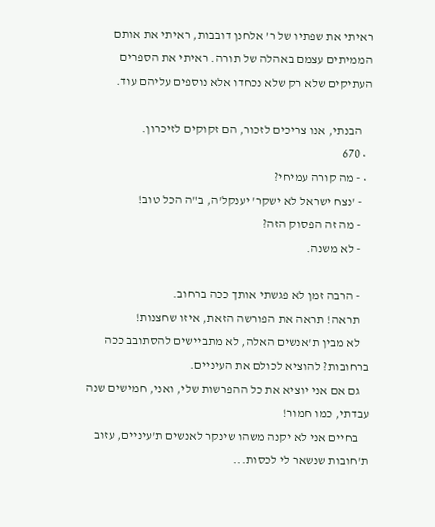ראיתי את שפתיו של ר’ אלחנן דובבות, ראיתי את אותם הממיתים עצמם באהלה של תורה. ראיתי את הספרים העתיקים שלא רק שלא נכחדו אלא נוספים עליהם עוד.

    הבנתי, אנו צריכים לזכור, הם זקוקים לזיכרון.
  • 670
  • - מה קורה עמיחי?
    - 'נצח ישראל לא ישקר' יענקל'ה, ב"ה הכל טוב!
    - מה זה הפסוק הזה?
    - לא משנה.

    - הרבה זמן לא פגשתי אותך ככה ברחוב.
    תראה! תראה את הפורשה הזאת, איזו שחצנות!
    לא מבין ת'אנשים האלה, לא מתביישים להסתובב ככה ברחובות? להוציא לכולם את העיניים.
    גם אם אני יוציא את כל ההפרשות שלי, ואני, חמישים שנה עבדתי, כמו חמור!
    בחיים אני לא יקנה משהו שינקר לאנשים ת'עיניים, עזוב ת'חובות שנשאר לי לכסות...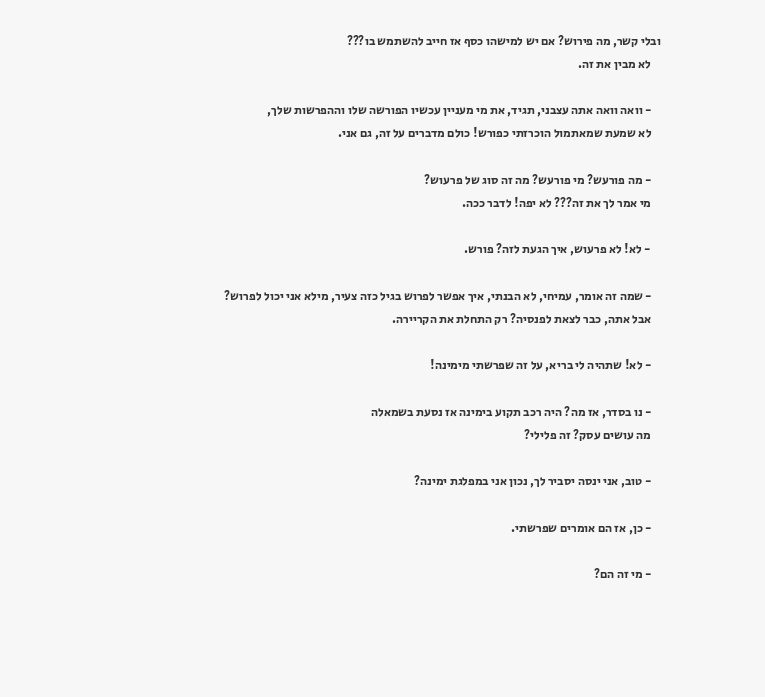ובלי קשר, מה פירוש? אם יש למישהו כסף אז חייב להשתמש בו???
    לא מבין את זה.

    - וואה וואה אתה עצבני, תגיד, את מי מעניין עכשיו הפורשה שלו וההפרשות שלך,
    לא שמעת שמאתמול הוכרזתי כפורש! כולם מדברים על זה, גם אני.

    - מה פורעש? מי פורעש? מה זה סוג של פרעוש?
    מי אמר לך את זה??? לא יפה! לדבר ככה.

    - לא! לא פרעוש, איך הגעת לזה? פורש.

    - שמה זה אומר, עמיחי, לא הבנתי, איך אפשר לפרוש בגיל כזה צעיר, מילא אני יכול לפרוש?
    אבל אתה, כבר לצאת לפנסיה? רק התחלת את הקריירה.

    - לא! שתהיה לי בריא, על זה שפרשתי מימינה!

    - נו בסדר, אז מה? היה רכב תקוע בימינה אז נסעת בשמאלה
    מה עושים עסק? זה פלילי?

    - טוב, אני ינסה יסביר לך, נכון אני במפלגת ימינה?

    - כן, אז הם אומרים שפרשתי.

    - מי זה הם?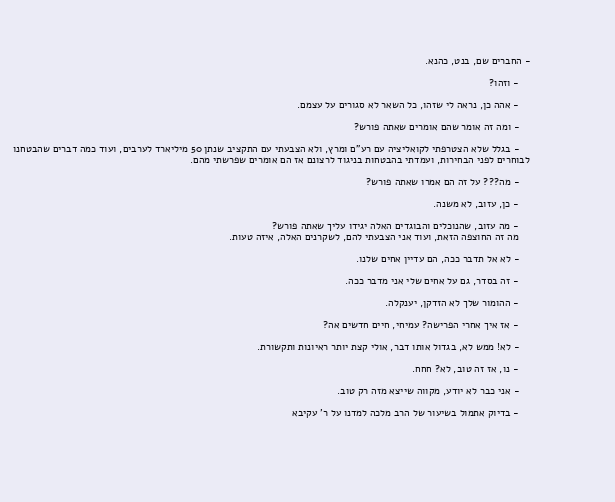- החברים שם, בנט, כהנא.

    - וזהו?

    - אהה כן, נראה לי שזהו, כל השאר לא סגורים על עצמם.

    - ומה זה אומר שהם אומרים שאתה פורש?

    - בגלל שלא הצטרפתי לקואליציה עם רע"ם ומרץ, ולא הצבעתי עם התקציב שנתן 50 מיליארד לערבים, ועוד כמה דברים שהבטחנו לבוחרים לפני הבחירות, ועמדתי בהבטחות בניגוד לרצונם אז הם אומרים שפרשתי מהם.

    - מה??? על זה הם אמרו שאתה פורש?

    - כן, עזוב, לא משנה.

    - מה עזוב, שהנוכלים והבוגדים האלה יגידו עליך שאתה פורש?
    מה זה החוצפה הזאת, ועוד אני הצבעתי להם, לשקרנים האלה, איזה טעות.

    - לא אל תדבר ככה, הם עדיין אחים שלנו.

    - זה בסדר, גם על אחים שלי אני מדבר ככה.

    - ההומור שלך לא הזדקן, יענקלה.

    - אז איך אחרי הפרישה? עמיחי, חיים חדשים אה?

    - לא! ממש לא, בגדול אותו דבר, אולי קצת יותר ראיונות ותקשורת.

    - נו, אז זה טוב, לא? חחח.

    - אני כבר לא יודע, מקווה שייצא מזה רק טוב.

    - בדיוק אתמול בשיעור של הרב מלכה למדנו על ר' עקיבא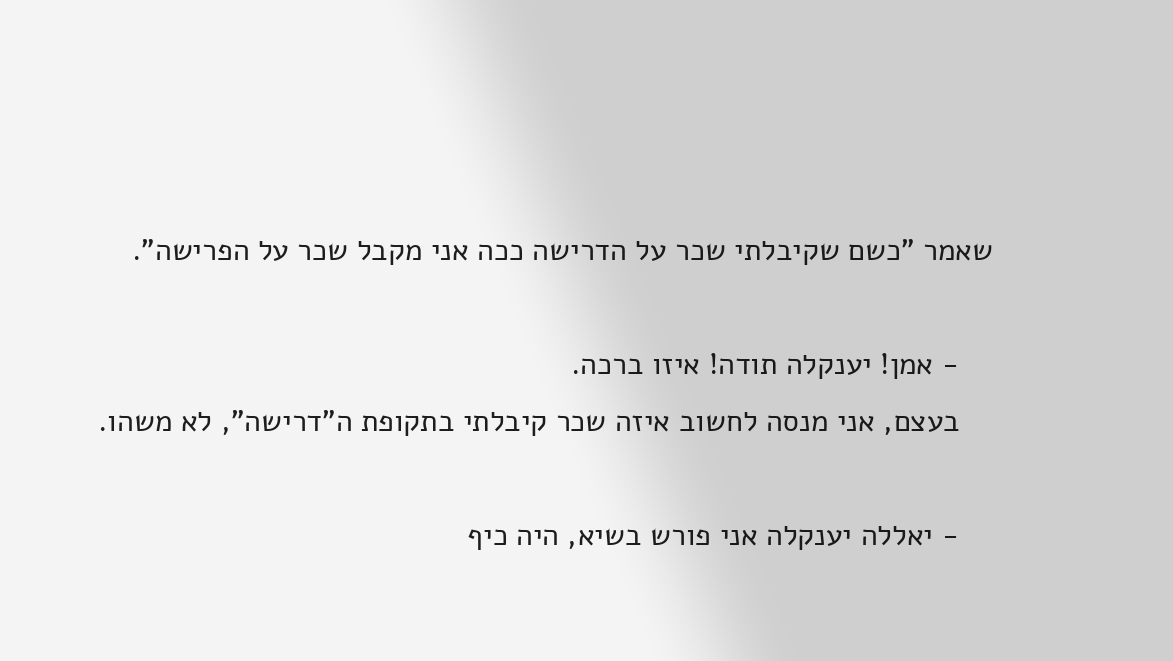שאמר "כשם שקיבלתי שכר על הדרישה ככה אני מקבל שכר על הפרישה".

    - אמן! יענקלה תודה! איזו ברכה.
    בעצם, אני מנסה לחשוב איזה שכר קיבלתי בתקופת ה"דרישה", לא משהו.

    - יאללה יענקלה אני פורש בשיא, היה כיף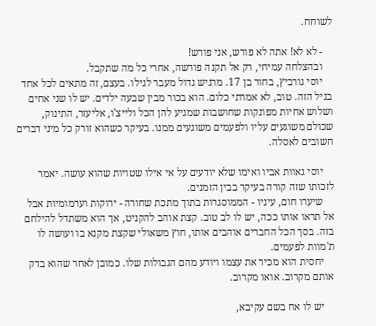לשוחח.

    - לא לא! אתה לא פורש, אני פורש!
    ובהצלחה עמיחי, רק אל תקנה פורשה, אחרי כל מה שתקבל.
    יוסי גורביץ, בחור בן 17. מרגיש גדול מעבר לגילו. בעצם, זה מתאים לכל אחד בגיל הזה. טוב, לא אמרתי כלום. הוא בכור מבין שבעה ילדים. יש לו שני אחים ושלוש אחיות מפונקות שחושבות שמגיע להן הכל ולייצ'ו, אליעזר, התינוק, שכולם משוגעים עליו ולפעמים משוגעים ממנו. בעיקר כשהוא זורק כל מיני דברים חשובים לאסלה.

    יוסי גאוות אביו ואימו שלא יודעים על אי אילו שטויות שהוא עושה. יאמר לזכותו שזה קורה בעיקר בבין הזמנים.
    שיערו חום, עיניו - הממוסגרות בתוך מתכת שחורה - ירוקות וערמומיות אבל אל תראו אותו ככה, יש לו לב טוב. קצת אוהב להקניט, אך הוא משתדל להילחם בזה. בסך הכל החברים אוהבים אותו, חוץ משאולי שקצת מקנא בו ועושה לו ת'מוות לפעמים.
    יחסית הוא מכיר את עצמו ויודע מהם הגבולות שלו. כמובן לאחר שהוא בדק אותם מקרוב. אואו מקרוב.

    יש לו אח בשם עקיבא,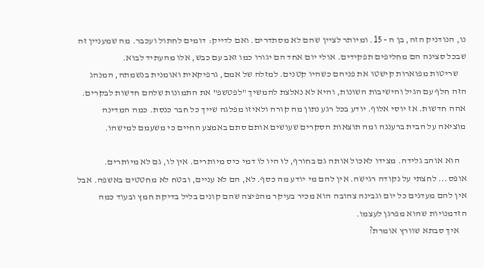נו, הנודניק הזה, בן ה - 15. ומיותר לציין שהם לא מסתדרים. ואם לדייק: דומים לחתול ועכבר. מה שמעניין זה שבכל סצינה הם מחליפים תפקידים. אולי יום אחד הם יגורו כמו זאב עם כבש, אלו מהעתיד לבוא.
    שריטות מפוארות קישטו את פניהם כשהיו קטנים. למזלה של אמם, גרפיקאית ואומנית בנשמתה, המנהג הזה חלף עם הגיל והישיבות השונות, והיא לא נאלצת להמשיך "לפטשפ" את התמונות שלהם חדשות לבקרים. אהה חדשות. אז יוסי אלוף. יודע בכל רגע נתון מה קורה ולאיזו מפלגה שייך כל חבר כנסת. כמה המדינה מוציאה על הבית ברעננה ומה תוצאות הסקרים שעושים אותם סתם באמצע החיים כי משעמם למישהו.

    הוא אוהב גלידה. מצידו לאכול אותה גם בחורף, לוּ היו לוֹ דמי כיס מיותרים. אין לו, גם לא מיותרים. אופס... לחצתי על נקודה רגישה. אין להם מי יודע מה כסף. לא, הם לא עניים, ובטח לא מחטטים באשפה. אבל אין להם מעדנים כל יום וגבינה צהובה הוא מכיר בעיקר מהפיצה שהם קונים בליל בדיקת חמץ ובעוד כמה הזדמנויות שהוא מפרגן לעצמו.
    איך סבתא שוורץ אומרת?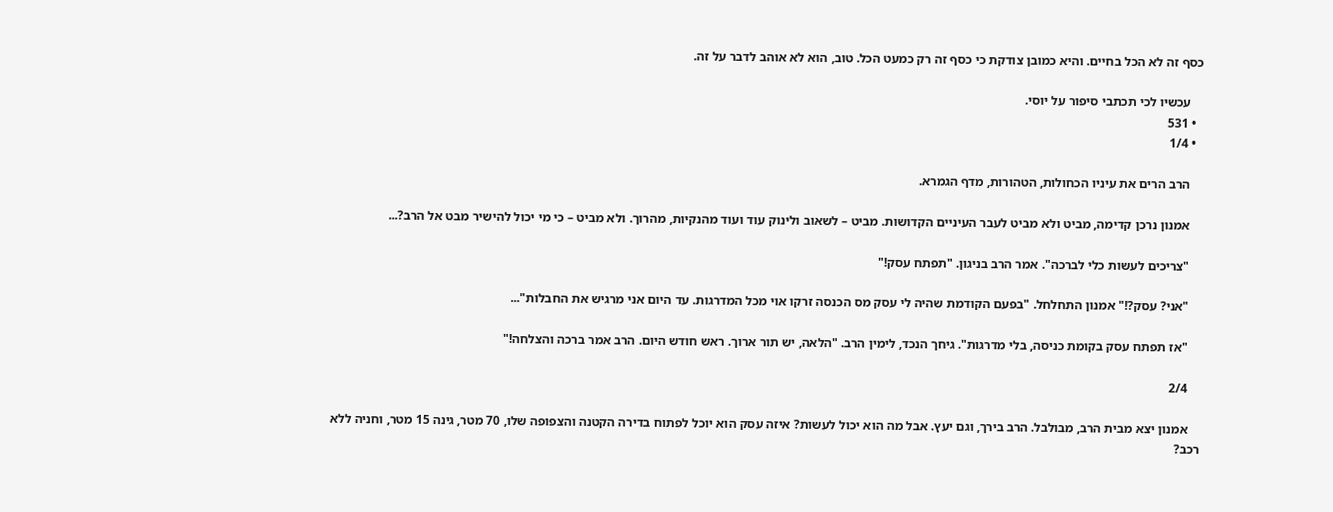כסף זה לא הכל בחיים. והיא כמובן צודקת כי כסף זה רק כמעט הכל. טוב, הוא לא אוהב לדבר על זה.

    עכשיו לכי תכתבי סיפור על יוסי.
  • 531
  • 1/4

    הרב הרים את עיניו הכחולות, הטהורות, מדף הגמרא.

    אמנון נרכן קדימה, מביט ולא מביט לעבר העיניים הקדושות. מביט – לשאוב ולינוק עוד ועוד מהנקיות, מהרוך. ולא מביט – כי מי יכול להישיר מבט אל הרב?...

    "צריכים לעשות כלי לברכה". אמר הרב בניגון. "תפתח עסק!"

    "אני? עסק?!" אמנון התחלחל. "בפעם הקודמת שהיה לי עסק מס הכנסה זרקו אוי מכל המדרגות. עד היום אני מרגיש את החבלות"...

    "אז תפתח עסק בקומת כניסה, בלי מדרגות". גיחך הנכד, לימין הרב. "הלאה, יש תור ארוך. ראש חודש היום. הרב אמר ברכה והצלחה!"

    2/4

    אמנון יצא מבית הרב, מבולבל. הרב בירך, וגם יעץ. אבל מה הוא יכול לעשות? איזה עסק הוא יוכל לפתוח בדירה הקטנה והצפופה שלו, 70 מטר, גינה 15 מטר, וחניה ללא רכב?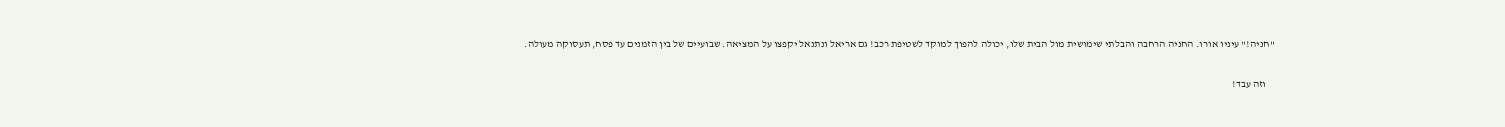"חניה!" עיניו אורו. החניה הרחבה והבלתי שימושית מול הבית שלו, יכולה להפוך למוקד לשטיפת רכב! גם אריאל ונתנאל יקפצו על המציאה. שבועיים של בין הזמנים עד פסח, תעסוקה מעולה.

    וזה עבד!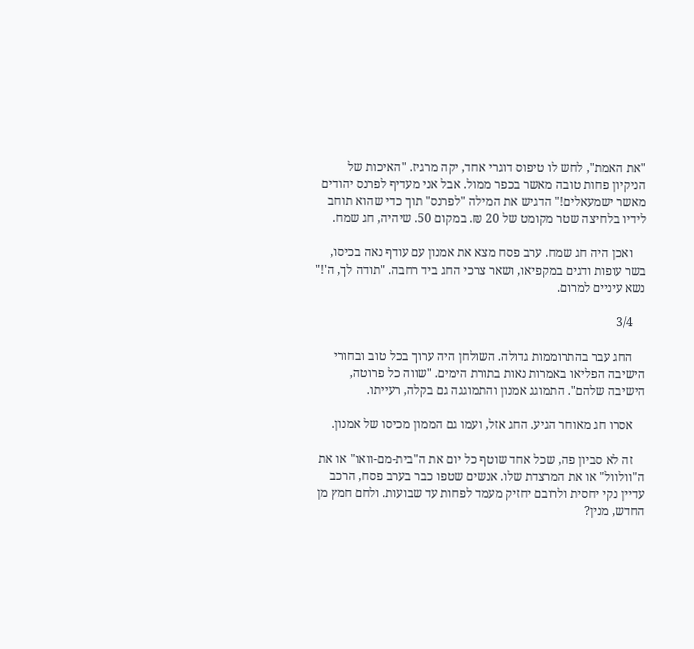"את האמת", לחש לו טיפוס דוגרי אחד, יקה מרגיז. "האיכות של הניקיון פחות טובה מאשר בכפר ממול. אבל אני מעדיף לפרנס יהודים מאשר ישמעאלים!" הדגיש את המילה "לפרנס" תוך כדי שהוא תוחב לידיו בלחיצה שטר מקומט של 20 ₪. במקום 50. שיהיה, חג שמח.

    ואכן היה חג שמח. ערב פסח מצא את אמנון עם עודף נאה בכיסו, בשר עופות ודגים במקפיאו, ושאר צרכי החג ביד רחבה. "תודה לך, ה'!" נשא עיניים למרום.

    3/4

    החג עבר בהתרוממות גדולה. השולחן היה ערוך בכל טוב ובחורי הישיבה הפליאו באמרות נאות בתורת הימים. "שווה כל פרוטה, הישיבה שלהם". התמוגג אמנון והתמוגגה גם בקלה, רעייתו.

    אסרו חג מאוחר הגיע. החג אזל, ועמו גם הממון מכיסו של אמנון.

    זה לא סביון פה, שכל אחד שוטף כל יום את ה"בית-מם-וואו" או את ה"וולוול" או את המרצדת שלו. אנשים שטפו כבר בערב פסח, הרכב עדיין נקי יחסית ולרובם יחזיק מעמד לפחות עד שבועות. ולחם חמץ מן החדש, מנין?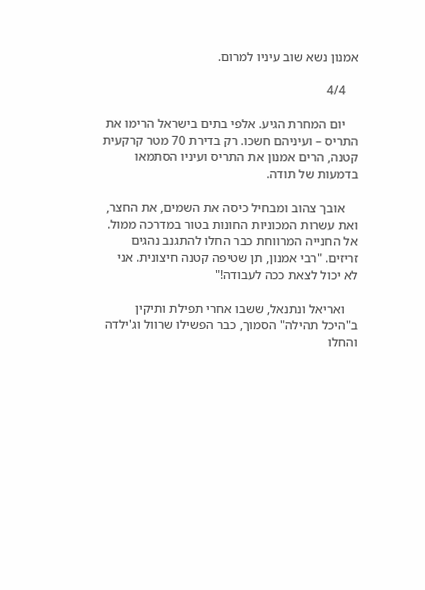אמנון נשא שוב עיניו למרום.

    4/4

    יום המחרת הגיע. אלפי בתים בישראל הרימו את התריס – ועיניהם חשכו. רק בדירת 70 מטר קרקעית קטנה, הרים אמנון את התריס ועיניו הסתמאו בדמעות של תודה.

    אובך צהוב ומבחיל כיסה את השמים, את החצר, ואת עשרות המכוניות החונות בטור במדרכה ממול. אל החנייה המרווחת כבר החלו להתגנב נהגים זריזים. "רבי אמנון, תן שטיפה קטנה חיצונית. אני לא יכול לצאת ככה לעבודה!"

    ואריאל ונתנאל, ששבו אחרי תפילת ותיקין ב"היכל תהילה" הסמוך, כבר הפשילו שרוול וג'ילדה והחלו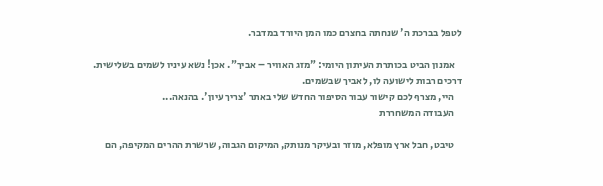לטפל בברכת ה' שנחתה בחצרם כמו המן היורד במדבר.

    אמנון הביט בכותרת העיתון היומי: "מזג האוויר – אביך". אכן! נשא עיניו לשמים בשלישית. דרכים רבות לישועה לו, לאביך שבשמים.
    היי, מצרף לכם קישור עבור הסיפור החדש שלי באתר 'צריך עיון'. בהנאה...
    העבודה המשחררת

    טיבט, חבל ארץ מופלא, מוזר ובעיקר מנותק, המיקום הגבוה, שרשרת ההרים המקיפה, הם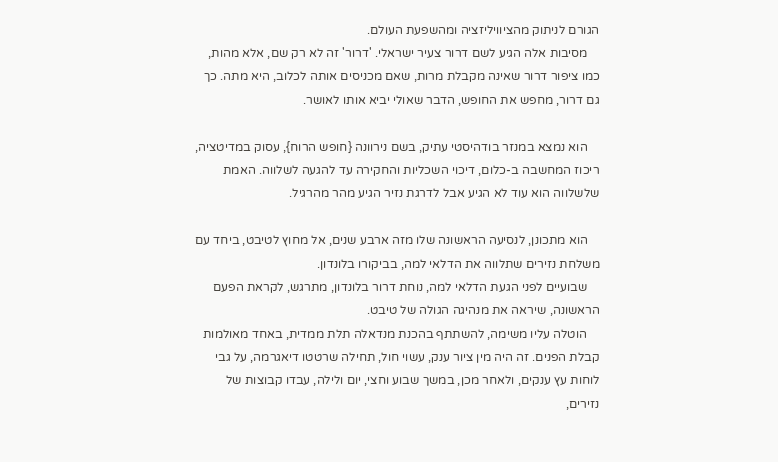הגורם לניתוק מהציוויליזציה ומהשפעת העולם.
    מסיבות אלה הגיע לשם דרור צעיר ישראלי. 'דרור' זה לא רק שם, אלא מהות, כמו ציפור דרור שאינה מקבלת מרות, שאם מכניסים אותה לכלוב, היא מתה. כך גם דרור, מחפש את החופש, הדבר שאולי יביא אותו לאושר.

    הוא נמצא במנזר בודהיסטי עתיק, בשם נירוונה {חופש הרוח}, עסוק במדיטציה, ריכוז המחשבה ב-כלום, דיכוי השכליות והחקירה עד להגעה לשלווה. האמת שלשלווה הוא עוד לא הגיע אבל לדרגת נזיר הגיע מהר מהרגיל.

    הוא מתכונן, לנסיעה הראשונה שלו מזה ארבע שנים, אל מחוץ לטיבט, ביחד עם משלחת נזירים שתלווה את הדלאי למה, בביקורו בלונדון.
    שבועיים לפני הגעת הדלאי למה, נוחת דרור בלונדון, מתרגש, לקראת הפעם הראשונה, שיראה את מנהיגה הגולה של טיבט.
    הוטלה עליו משימה, להשתתף בהכנת מנדאלה תלת ממדית, באחד מאולמות קבלת הפנים. זה היה מין ציור ענק, עשוי חול, תחילה שרטטו דיאגרמה, על גבי לוחות עץ ענקים, ולאחר מכן, במשך שבוע וחצי, יום ולילה, עבדו קבוצות של נזירים,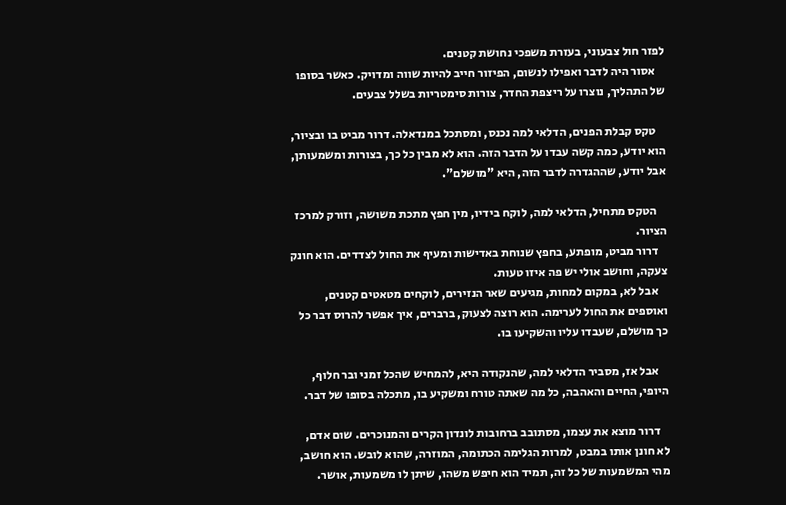לפזר חול צבעוני, בעזרת משפכי נחושת קטנים.
    אסור היה לדבר ואפילו לנשום, הפיזור חייב להיות שווה ומדויק. כאשר בסופו של התהליך, נוצרו על ריצפת החדר, צורות סימטריות בשלל צבעים.

    טקס קבלת הפנים, הדלאי למה נכנס, ומסתכל במנדאלה. דרור מביט בו ובציור, הוא יודע, כמה קשה עבדו על הדבר הזה. הוא לא מבין כל כך, בצורות ומשמעותן, אבל יודע, שההגדרה לדבר הזה, היא "מושלם".

    הטקס מתחיל, הדלאי למה, לוקח בידיו, מין חפץ מתכת משושה, וזורק למרכז הציור.
    דרור מביט, מופתע, בחפץ שנוחת באדישות ומעיף את החול לצדדים. הוא חונק צעקה, וחושב אולי יש פה איזו טעות.
    אבל לא, במקום למחות, מגיעים שאר הנזירים, לוקחים מטאטים קטנים, ואוספים את החול לערימה. הוא רוצה לצעוק, ברברים, איך אפשר להרוס דבר כל כך מושלם, שעבדו עליו והשקיעו בו.

    אבל אז, מסביר הדלאי למה, שהנקודה היא, להמחיש שהכל זמני ובר חלוף, היופי, החיים והאהבה, כל מה שאתה טורח ומשקיע בו, מתכלה בסופו של דבר.

    דרור מוצא את עצמו, מסתובב ברחובות לונדון הקרים והמנוכרים. שום אדם, לא חונן אותו במבט, למרות הגלימה הכתומה, המוזרה, שהוא לובש. הוא חושב, מהי המשמעות של כל זה, תמיד הוא חיפש משהו, שיתן לו משמעות, אושר.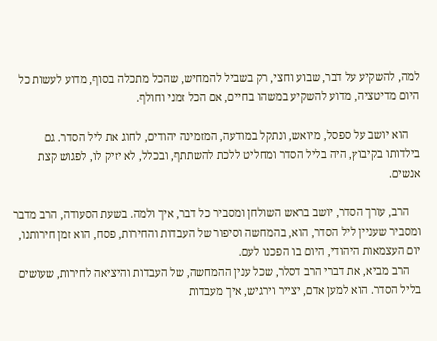למה, להשקיע על דבר, שבוע וחצי, רק בשביל להמחיש, שהכל מתכלה בסוף, מדוע לעשות כל היום מדיטציה, מדוע להשקיע במשהו בחיים, אם הכל זמני וחולף.

    הוא יושב על ספסל, מיואש, ונתקל במודעה, המזמינה יהודים, לחוג את ליל הסדר. גם בילדותו בקיבוץ, היה בליל הסדר ומחליט ללכת להשתתף, ובכלל, לא יזיק לו, לפגוש קצת אנשים.

    הרב, עורך הסדר, יושב בראש השולחן ומסביר כל דבר, איך ולמה. בשעת הסעודה, הרב מדבר ומסביר שעניין ליל הסדר, הוא, בהמחשה וסיפור של העבדות והחירות, פסח, הוא זמן חירותנו, יום העצמאות היהודי, היום בו הפכנו לעם.
    הרב מביא, את דברי הרב דסלר, שכל ענין ההמחשה, של העבדות והיציאה לחירות, שעושים בליל הסדר. הוא למען אדם, יצייר וירגיש, איך מעבדות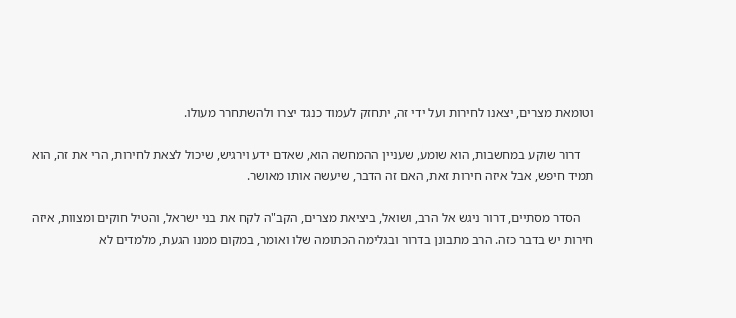וטומאת מצרים, יצאנו לחירות ועל ידי זה, יתחזק לעמוד כנגד יצרו ולהשתחרר מעולו.

    דרור שוקע במחשבות, הוא שומע, שעניין ההמחשה הוא, שאדם ידע וירגיש, שיכול לצאת לחירות, הרי את זה, הוא תמיד חיפש, אבל איזה חירות זאת, האם זה הדבר, שיעשה אותו מאושר.

    הסדר מסתיים, דרור ניגש אל הרב, ושואל, ביציאת מצרים, הקב"ה לקח את בני ישראל, והטיל חוקים ומצוות, איזה חירות יש בדבר כזה. הרב מתבונן בדרור ובגלימה הכתומה שלו ואומר, במקום ממנו הגעת, מלמדים לא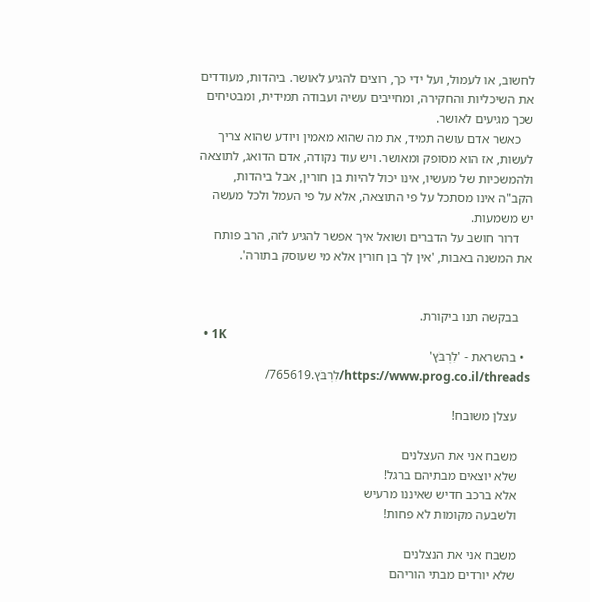לחשוב, או לעמול, ועל ידי כך, רוצים להגיע לאושר. ביהדות, מעודדים את השיכליות והחקירה, ומחייבים עשיה ועבודה תמידית, ומבטיחים שכך מגיעים לאושר.
    כאשר אדם עושה תמיד, את מה שהוא מאמין ויודע שהוא צריך לעשות, אז הוא מסופק ומאושר. ויש עוד נקודה, אדם הדואג, לתוצאה ולהמשכיות של מעשיו, אינו יכול להיות בן חורין, אבל ביהדות, הקב"ה אינו מסתכל על פי התוצאה, אלא על פי העמל ולכל מעשה יש משמעות.
    דרור חושב על הדברים ושואל איך אפשר להגיע לזה, הרב פותח את המשנה באבות, 'אין לך בן חורין אלא מי שעוסק בתורה'.


    בבקשה תנו ביקורת.
  • 1K
  • בהשראת - 'לִרְבֹּץ' https://www.prog.co.il/threads/לִרְבֹּץ.765619/

    עצלן משובח!

    משבח אני את העצלנים
    שלא יוצאים מבתיהם ברגל!
    אלא ברכב חדיש שאיננו מרעיש
    ולשבעה מקומות לא פחות!

    משבח אני את הנצלנים
    שלא יורדים מבתי הוריהם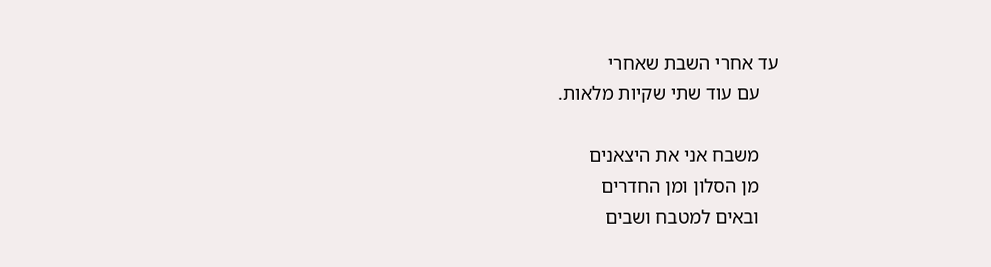עד אחרי השבת שאחרי
    עם עוד שתי שקיות מלאות.

    משבח אני את היצאנים
    מן הסלון ומן החדרים
    ובאים למטבח ושבים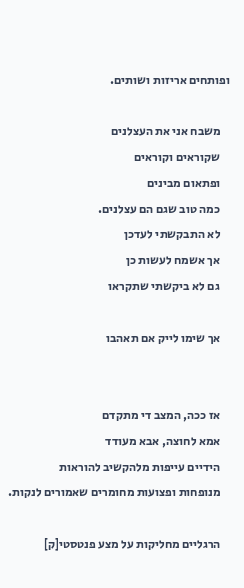ופותחים אריזות ושותים.

    משבח אני את העצלנים
    שקוראים וקוראים
    ופתאום מבינים
    כמה טוב שגם הם עצלנים.
    לא התבקשתי לעדכן
    אך אשמח לעשות כן
    גם לא ביקשתי שתקראו

    אך שימו לייק אם תאהבו


    אז ככה, המצב די מתקדם
    אמא לחוצה, אבא מעודד
    הידיים עייפות מלהקשיב להוראות
    מנופחות ופצועות מחומרים שאמורים לנקות.

    הרגליים מחליקות על מצע פנטסטי[ק]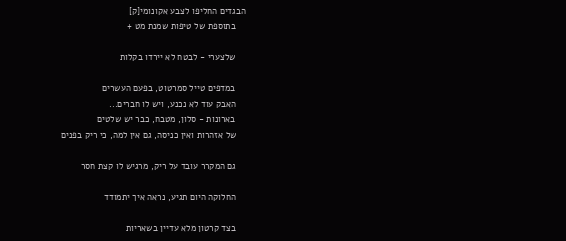הבגדים החליפו לצבע אקונומי[ק]
    בתוספת של טיפות שמנת מט +

    שלצערי - לבטח לא יירדו בקלות

    במדפים טייל סמרטוט, בפעם העשרים
    האבק עוד לא נכנע, ויש לו חברים...
    בארונות - סלון, מטבח, כבר יש שלטים
    של אזהרות ואין כניסה, גם אין למה, כי ריק בפנים

    גם המקרר עובד על ריק, מרגיש לו קצת חסר

    החלוקה היום תגיע, נראה איך יתמודד

    בצד קרטון מלא עדיין בשאריות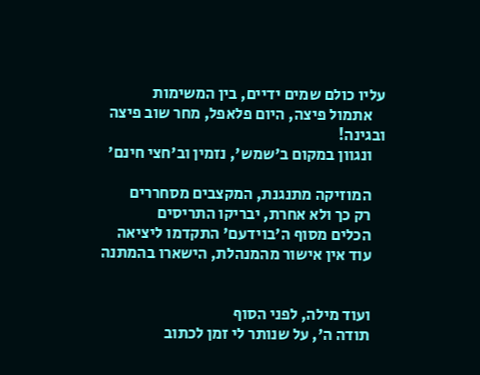עליו כולם שמים ידיים, בין המשימות
    אתמול פיצה, היום פלאפל, מחר שוב פיצה ובגינה!
    ונגוון במקום ב'שמש', נזמין וב'חצי חינם'

    המוזיקה מתנגנת, המקצבים מסחררים
    רק כך ולא אחרת, יבריקו התריסים
    הכלים מסוף ה'בוידעם' התקדמו ליציאה
    עוד אין אישור מהמנהלת, הישארו בהמתנה


    ועוד מילה, לפני הסוף
    תודה ה', על שנותר לי זמן לכתוב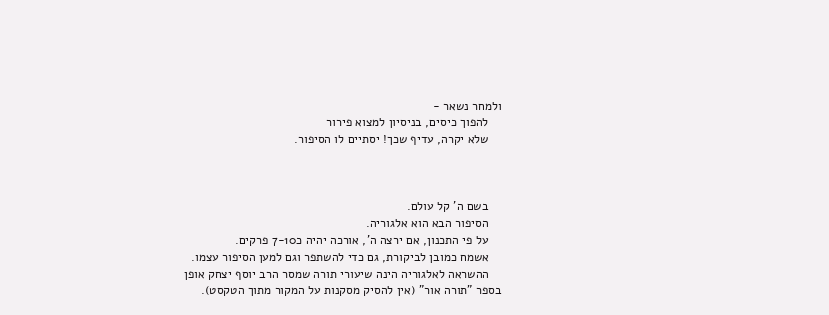ולמחר נשאר -
    להפוך כיסים, בניסיון למצוא פירור
    שלא יקרה, עדיף שכך! יסתיים לו הסיפור.



    בשם ה' קל עולם.
    הסיפור הבא הוא אלגוריה.
    על פי התכנון, אם ירצה ה', אורכה יהיה כ7-10 פרקים.
    אשמח כמובן לביקורת, גם כדי להשתפר וגם למען הסיפור עצמו.
    ההשראה לאלגוריה הינה שיעורי תורה שמסר הרב יוסף יצחק אופן בספר "תורה אור" (אין להסיק מסקנות על המקור מתוך הטקסט).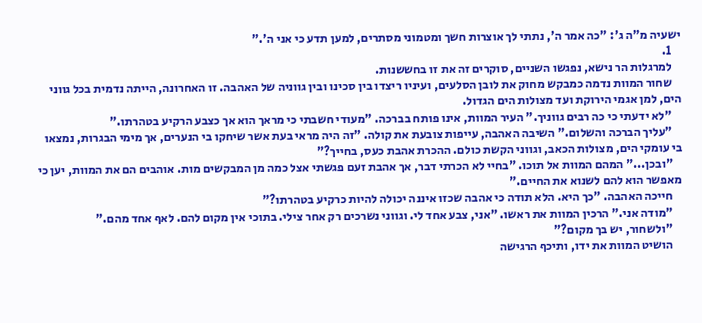ישעיה מ"ה ג': "כה אמר ה', נתתי לך אוצרות חשך ומטמוני מסתרים, למען תדע כי אני ה'."
    1.
    למרגלות הר נישא, נפגשו השניים, סוקרים זה את זו בחששנות.
    שחור המוות נדמה כמבקש מחוק את לובן הסלעים, ועיניו ריצדו בין סכינו ובין גווניה של האהבה. זו האחרונה, הייתה נדמית בכל גווני הים, למן אגמי הירוקת ועד מצולות הים הגדול.
    "לא ידעתי כי כה רבים גווניך." העיר המוות, אינו פותח בברכה. "מעודי חשבתי כי מראך הוא אך כצבע הרקיע בטהרתו."
    "עליך הברכה והשלום." השיבה האהבה, עייפות צובעת את קולה. "זה היה מראי בעת אשר שיחקו בי הנערים, אך מימי הבגרות, נמצאו בי עומקי הים, מצולות הכאב, וגווני הקשת כולם. ההכרת אהבת כעס, בחייך?"
    "ובכן..." המהם המוות אל תוכו. "בחיי לא הכרתי דבר, אך אהבת זעם פגשתי אצל כמה מן המבקשים מות. אוהבים הם את המוות, יען כי מאפשר הוא להם לשנוא את החיים."
    חייכה האהבה. "כך היא. הלא תודה כי אהבה שכזו איננה יכולה להיות כרקיע בטהרתו?"
    "מודה אני." הרכין המוות את ראשו. "אני, צבע אחד לי. וגווני נשרכים רק אחר צילי. בתוכי אין מקום להם. לאף אחד מהם."
    "ולשחור, יש בך מקום?"
    הושיט המוות את ידו, ותיכף הרגישה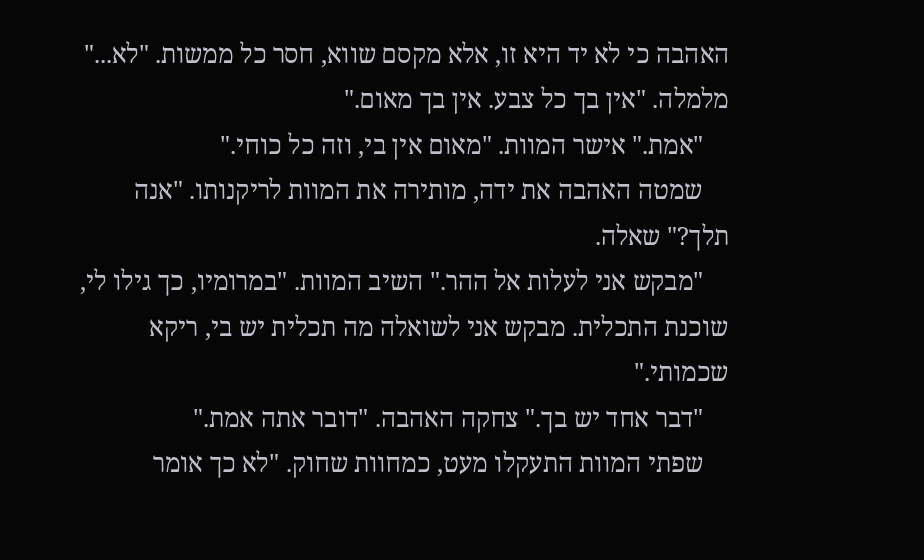האהבה כי לא יד היא זו, אלא מקסם שווא, חסר כל ממשות. "לא..." מלמלה. "אין בך כל צבע. אין בך מאום."
    "אמת." אישר המוות. "מאום אין בי, וזה כל כוחי."
    שמטה האהבה את ידה, מותירה את המוות לריקנותו. "אנה תלך?" שאלה.
    "מבקש אני לעלות אל ההר." השיב המוות. "במרומיו, כך גילו לי, שוכנת התכלית. מבקש אני לשואלה מה תכלית יש בי, ריקא שכמותי."
    "דבר אחד יש בך." צחקה האהבה. "דובר אתה אמת."
    שפתי המוות התעקלו מעט, כמחוות שחוק. "לא כך אומר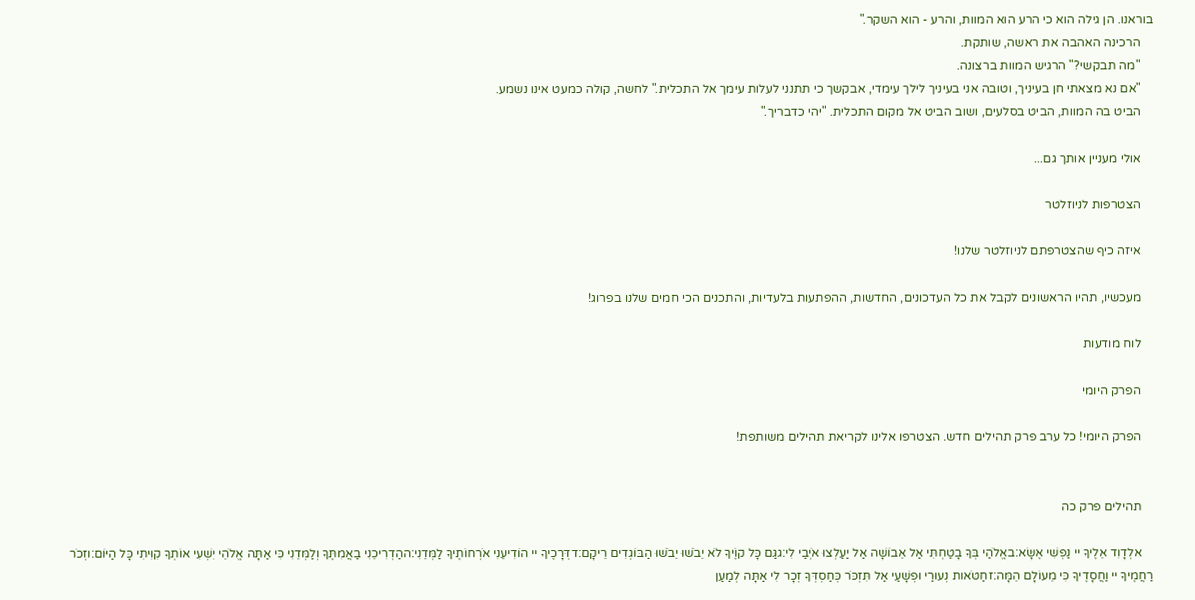בוראנו. הן גילה הוא כי הרע הוא המוות, והרע - הוא השקר."
    הרכינה האהבה את ראשה, שותקת.
    "מה תבקשי?" הרגיש המוות ברצונה.
    "אם נא מצאתי חן בעיניך, וטובה אני בעיניך לילך עימדי, אבקשך כי תתנני לעלות עימך אל התכלית." לחשה, קולה כמעט אינו נשמע.
    הביט בה המוות, הביט בסלעים, ושוב הביט אל מקום התכלית. "יהי כדבריך."

    אולי מעניין אותך גם...

    הצטרפות לניוזלטר

    איזה כיף שהצטרפתם לניוזלטר שלנו!

    מעכשיו, תהיו הראשונים לקבל את כל העדכונים, החדשות, ההפתעות בלעדיות, והתכנים הכי חמים שלנו בפרוג!

    לוח מודעות

    הפרק היומי

    הפרק היומי! כל ערב פרק תהילים חדש. הצטרפו אלינו לקריאת תהילים משותפת!


    תהילים פרק כה

    אלְדָוִד אֵלֶיךָ יי נַפְשִׁי אֶשָּׂא:באֱלֹהַי בְּךָ בָטַחְתִּי אַל אֵבוֹשָׁה אַל יַעַלְצוּ אֹיְבַי לִי:גגַּם כָּל קוֶֹיךָ לֹא יֵבֹשׁוּ יֵבֹשׁוּ הַבּוֹגְדִים רֵיקָם:דדְּרָכֶיךָ יי הוֹדִיעֵנִי אֹרְחוֹתֶיךָ לַמְּדֵנִי:ההַדְרִיכֵנִי בַאֲמִתֶּךָ וְלַמְּדֵנִי כִּי אַתָּה אֱלֹהֵי יִשְׁעִי אוֹתְךָ קִוִּיתִי כָּל הַיּוֹם:וזְכֹר רַחֲמֶיךָ יי וַחֲסָדֶיךָ כִּי מֵעוֹלָם הֵמָּה:זחַטֹּאות נְעוּרַי וּפְשָׁעַי אַל תִּזְכֹּר כְּחַסְדְּךָ זְכָר לִי אַתָּה לְמַעַן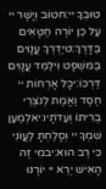טוּבְךָ יי:חטוֹב וְיָשָׁר יי עַל כֵּן יוֹרֶה חַטָּאִים בַּדָּרֶךְ:טיַדְרֵךְ עֲנָוִים בַּמִּשְׁפָּט וִילַמֵּד עֲנָוִים דַּרְכּוֹ:יכָּל אָרְחוֹת יי חֶסֶד וֶאֱמֶת לְנֹצְרֵי בְרִיתוֹ וְעֵדֹתָיו:יאלְמַעַן שִׁמְךָ יי וְסָלַחְתָּ לַעֲוֹנִי כִּי רַב הוּא:יבמִי זֶה הָאִישׁ יְרֵא יי יוֹרֶנּוּ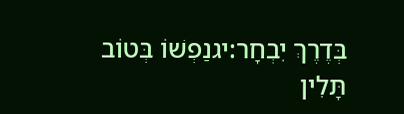בְּדֶרֶךְ יִבְחָר:יגנַפְשׁוֹ בְּטוֹב תָּלִין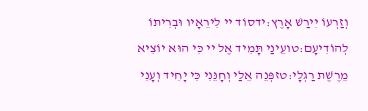וְזַרְעוֹ יִירַשׁ אָרֶץ:ידסוֹד יי לִירֵאָיו וּבְרִיתוֹ לְהוֹדִיעָם:טועֵינַי תָּמִיד אֶל יי כִּי הוּא יוֹצִיא מֵרֶשֶׁת רַגְלָי:טזפְּנֵה אֵלַי וְחָנֵּנִי כִּי יָחִיד וְעָנִי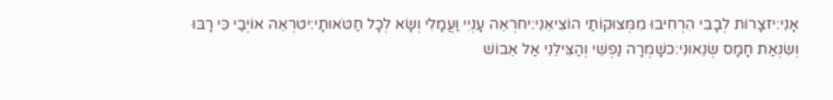אָנִי:יזצָרוֹת לְבָבִי הִרְחִיבוּ מִמְּצוּקוֹתַי הוֹצִיאֵנִי:יחרְאֵה עָנְיִי וַעֲמָלִי וְשָׂא לְכָל חַטֹּאותָי:יטרְאֵה אוֹיְבַי כִּי רָבּוּ וְשִׂנְאַת חָמָס שְׂנֵאוּנִי:כשָׁמְרָה נַפְשִׁי וְהַצִּילֵנִי אַל אֵבוֹשׁ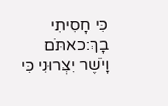כִּי חָסִיתִי בָךְ:כאתֹּם וָיֹשֶׁר יִצְּרוּנִי כִּי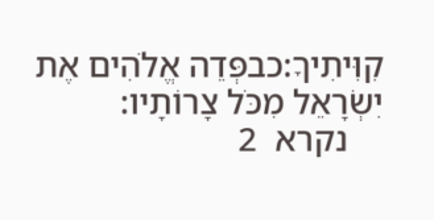קִוִּיתִיךָ:כבפְּדֵה אֱלֹהִים אֶת יִשְׂרָאֵל מִכֹּל צָרוֹתָיו:
    נקרא  2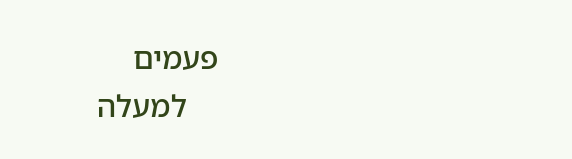פעמים
    למעלה